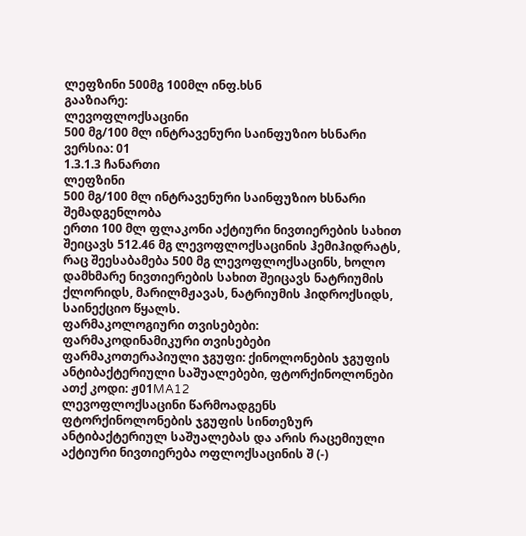ლეფზინი 500მგ 100მლ ინფ.ხსნ
გააზიარე:
ლევოფლოქსაცინი
500 მგ/100 მლ ინტრავენური საინფუზიო ხსნარი
ვერსია: 01
1.3.1.3 ჩანართი
ლეფზინი
500 მგ/100 მლ ინტრავენური საინფუზიო ხსნარი
შემადგენლობა
ერთი 100 მლ ფლაკონი აქტიური ნივთიერების სახით შეიცავს 512.46 მგ ლევოფლოქსაცინის ჰემიჰიდრატს, რაც შეესაბამება 500 მგ ლევოფლოქსაცინს, ხოლო დამხმარე ნივთიერების სახით შეიცავს ნატრიუმის ქლორიდს, მარილმჟავას, ნატრიუმის ჰიდროქსიდს, საინექციო წყალს.
ფარმაკოლოგიური თვისებები:
ფარმაკოდინამიკური თვისებები
ფარმაკოთერაპიული ჯგუფი: ქინოლონების ჯგუფის ანტიბაქტერიული საშუალებები, ფტორქინოლონები
ათქ კოდი: ჟ01MA12
ლევოფლოქსაცინი წარმოადგენს ფტორქინოლონების ჯგუფის სინთეზურ ანტიბაქტერიულ საშუალებას და არის რაცემიული აქტიური ნივთიერება ოფლოქსაცინის შ (-)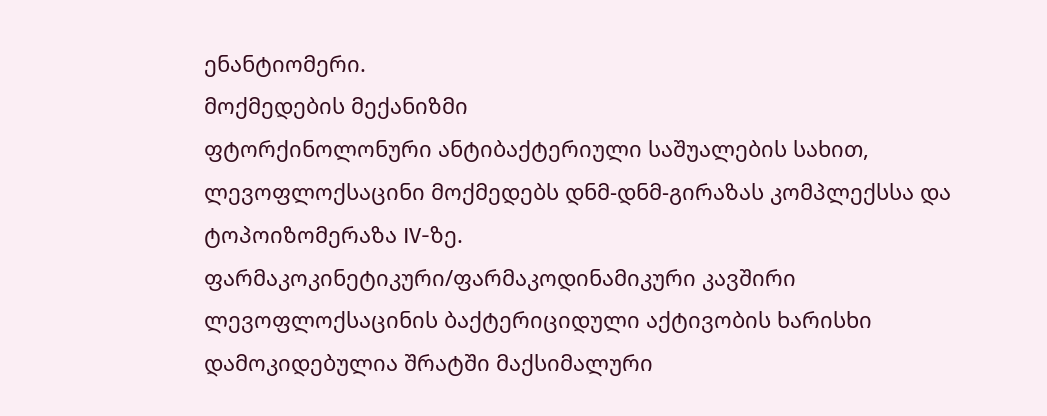ენანტიომერი.
მოქმედების მექანიზმი
ფტორქინოლონური ანტიბაქტერიული საშუალების სახით, ლევოფლოქსაცინი მოქმედებს დნმ-დნმ-გირაზას კომპლექსსა და ტოპოიზომერაზა IV-ზე.
ფარმაკოკინეტიკური/ფარმაკოდინამიკური კავშირი
ლევოფლოქსაცინის ბაქტერიციდული აქტივობის ხარისხი დამოკიდებულია შრატში მაქსიმალური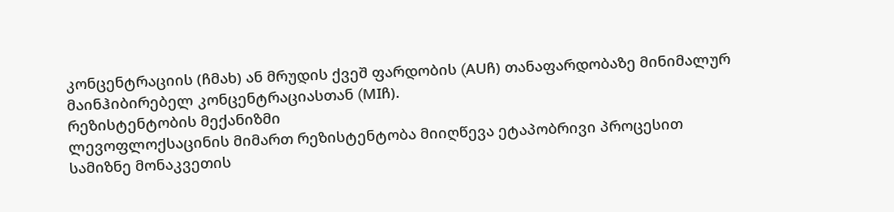კონცენტრაციის (ჩმახ) ან მრუდის ქვეშ ფარდობის (AUჩ) თანაფარდობაზე მინიმალურ მაინჰიბირებელ კონცენტრაციასთან (MIჩ).
რეზისტენტობის მექანიზმი
ლევოფლოქსაცინის მიმართ რეზისტენტობა მიიღწევა ეტაპობრივი პროცესით სამიზნე მონაკვეთის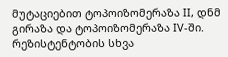მუტაციებით ტოპოიზომერაზა II, დნმ გირაზა და ტოპოიზომერაზა IV-ში. რეზისტენტობის სხვა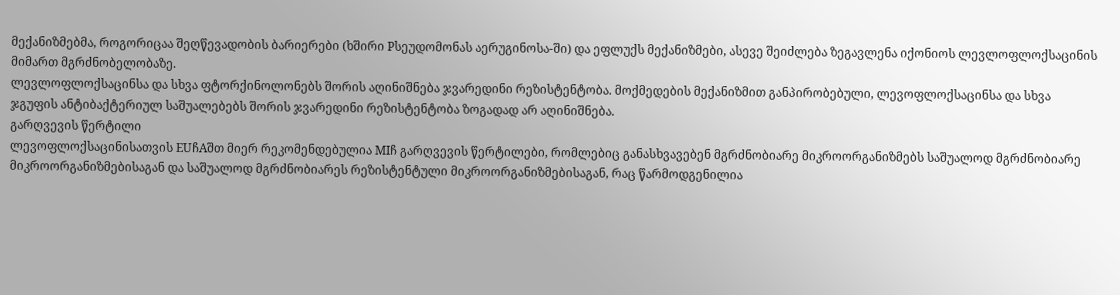მექანიზმებმა, როგორიცაა შეღწევადობის ბარიერები (ხშირი Pსეუდომონას აერუგინოსა-ში) და ეფლუქს მექანიზმები, ასევე შეიძლება ზეგავლენა იქონიოს ლევლოფლოქსაცინის მიმართ მგრძნობელობაზე.
ლევლოფლოქსაცინსა და სხვა ფტორქინოლონებს შორის აღინიშნება ჯვარედინი რეზისტენტობა. მოქმედების მექანიზმით განპირობებული, ლევოფლოქსაცინსა და სხვა ჯგუფის ანტიბაქტერიულ საშუალებებს შორის ჯვარედინი რეზისტენტობა ზოგადად არ აღინიშნება.
გარღვევის წერტილი
ლევოფლოქსაცინისათვის EUჩAშთ მიერ რეკომენდებულია MIჩ გარღვევის წერტილები, რომლებიც განასხვავებენ მგრძნობიარე მიკროორგანიზმებს საშუალოდ მგრძნობიარე მიკროორგანიზმებისაგან და საშუალოდ მგრძნობიარეს რეზისტენტული მიკროორგანიზმებისაგან, რაც წარმოდგენილია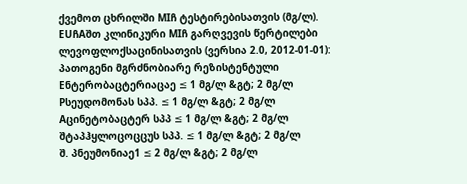ქვემოთ ცხრილში MIჩ ტესტირებისათვის (მგ/ლ).
EUჩAშთ კლინიკური MIჩ გარღვევის წერტილები ლევოფლოქსაცინისათვის (ვერსია 2.0, 2012-01-01):
პათოგენი მგრძნობიარე რეზისტენტული
Eნტერობაცტერიაცაე ≤ 1 მგ/ლ &გტ; 2 მგ/ლ
Pსეუდომონას სპპ. ≤ 1 მგ/ლ &გტ; 2 მგ/ლ
Aცინეტობაცტერ სპპ ≤ 1 მგ/ლ &გტ; 2 მგ/ლ
შტაპჰყლოცოცცუს სპპ. ≤ 1 მგ/ლ &გტ; 2 მგ/ლ
შ. პნეუმონიაე1 ≤ 2 მგ/ლ &გტ; 2 მგ/ლ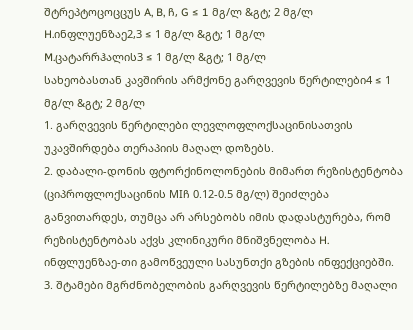შტრეპტოცოცცუს A, B, ჩ, G ≤ 1 მგ/ლ &გტ; 2 მგ/ლ
H.ინფლუენზაე2,3 ≤ 1 მგ/ლ &გტ; 1 მგ/ლ
M.ცატარრჰალის3 ≤ 1 მგ/ლ &გტ; 1 მგ/ლ
სახეობასთან კავშირის არმქონე გარღვევის წერტილები4 ≤ 1 მგ/ლ &გტ; 2 მგ/ლ
1. გარღვევის წერტილები ლევლოფლოქსაცინისათვის უკავშირდება თერაპიის მაღალ დოზებს.
2. დაბალი-დონის ფტორქინოლონების მიმართ რეზისტენტობა (ციპროფლოქსაცინის MIჩ 0.12-0.5 მგ/ლ) შეიძლება განვითარდეს, თუმცა არ არსებობს იმის დადასტურება, რომ რეზისტენტობას აქვს კლინიკური მნიშვნელობა H. ინფლუენზაე-თი გამოწვეული სასუნთქი გზების ინფექციებში.
3. შტამები მგრძნობელობის გარღვევის წერტილებზე მაღალი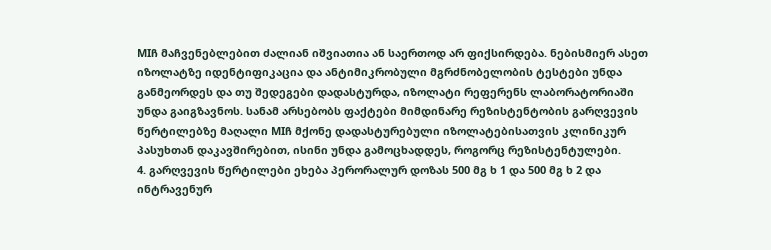MIჩ მაჩვენებლებით ძალიან იშვიათია ან საერთოდ არ ფიქსირდება. ნებისმიერ ასეთ იზოლატზე იდენტიფიკაცია და ანტიმიკრობული მგრძნობელობის ტესტები უნდა განმეორდეს და თუ შედეგები დადასტურდა, იზოლატი რეფერენს ლაბორატორიაში უნდა გაიგზავნოს. სანამ არსებობს ფაქტები მიმდინარე რეზისტენტობის გარღვევის წერტილებზე მაღალი MIჩ მქონე დადასტურებული იზოლატებისათვის კლინიკურ პასუხთან დაკავშირებით, ისინი უნდა გამოცხადდეს, როგორც რეზისტენტულები.
4. გარღვევის წერტილები ეხება პერორალურ დოზას 500 მგ ხ 1 და 500 მგ ხ 2 და ინტრავენურ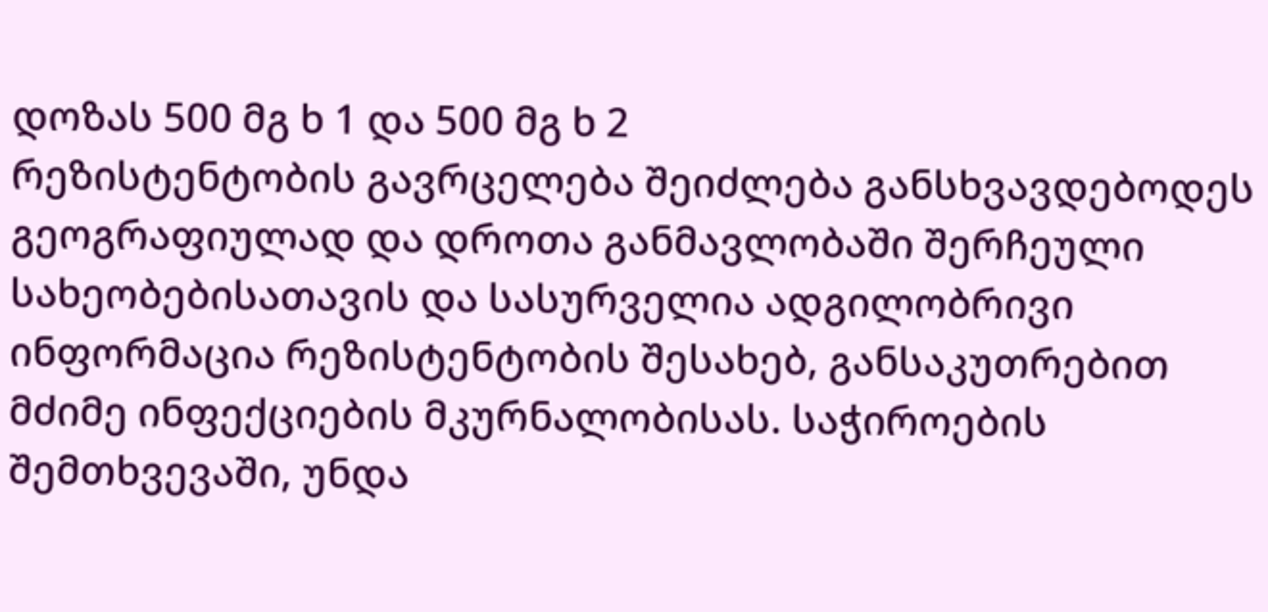დოზას 500 მგ ხ 1 და 500 მგ ხ 2
რეზისტენტობის გავრცელება შეიძლება განსხვავდებოდეს გეოგრაფიულად და დროთა განმავლობაში შერჩეული სახეობებისათავის და სასურველია ადგილობრივი ინფორმაცია რეზისტენტობის შესახებ, განსაკუთრებით მძიმე ინფექციების მკურნალობისას. საჭიროების შემთხვევაში, უნდა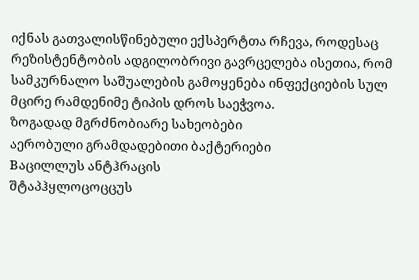იქნას გათვალისწინებული ექსპერტთა რჩევა, როდესაც რეზისტენტობის ადგილობრივი გავრცელება ისეთია, რომ სამკურნალო საშუალების გამოყენება ინფექციების სულ მცირე რამდენიმე ტიპის დროს საეჭვოა.
ზოგადად მგრძნობიარე სახეობები
აერობული გრამდადებითი ბაქტერიები
Bაცილლუს ანტჰრაცის
შტაპჰყლოცოცცუს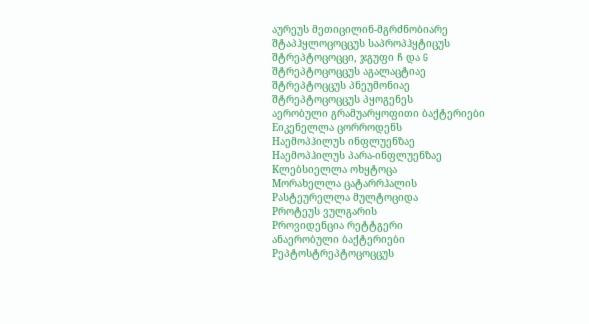აურეუს მეთიცილინ-მგრძნობიარე
შტაპჰყლოცოცცუს საპროპჰყტიცუს
შტრეპტოცოცცი, ჯგუფი ჩ და G
შტრეპტოცოცცუს აგალაცტიაე
შტრეპტოცცუს პნეუმონიაე
შტრეპტოცოცცუს პყოგენეს
აერობული გრამუარყოფითი ბაქტერიები
Eიკენელლა ცორროდენს
Hაემოპჰილუს ინფლუენზაე
Hაემოპჰილუს პარა-ინფლუენზაე
Kლებსიელლა ოხყტოცა
Mორახელლა ცატარრჰალის
Pასტეურელლა მულტოციდა
Pროტეუს ვულგარის
Pროვიდენცია რეტტგერი
ანაერობული ბაქტერიები
Pეპტოსტრეპტოცოცცუს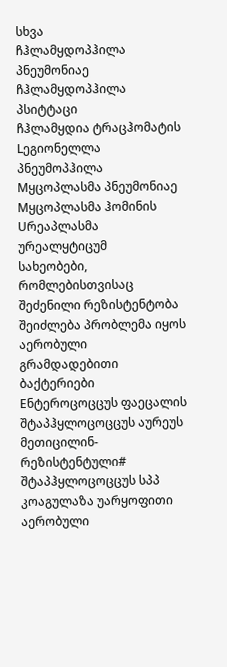სხვა
ჩჰლამყდოპჰილა პნეუმონიაე
ჩჰლამყდოპჰილა პსიტტაცი
ჩჰლამყდია ტრაცჰომატის
Lეგიონელლა პნეუმოპჰილა
Mყცოპლასმა პნეუმონიაე
Mყცოპლასმა ჰომინის
Uრეაპლასმა ურეალყტიცუმ
სახეობები, რომლებისთვისაც შეძენილი რეზისტენტობა შეიძლება პრობლემა იყოს
აერობული გრამდადებითი ბაქტერიები
Eნტეროცოცცუს ფაეცალის
შტაპჰყლოცოცცუს აურეუს მეთიცილინ-რეზისტენტული#
შტაპჰყლოცოცცუს სპპ კოაგულაზა უარყოფითი
აერობული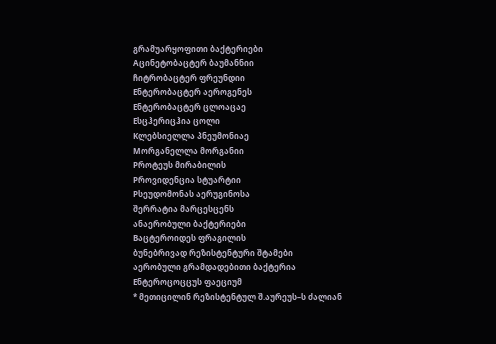გრამუარყოფითი ბაქტერიები
Aცინეტობაცტერ ბაუმანნიი
ჩიტრობაცტერ ფრეუნდიი
Eნტერობაცტერ აეროგენეს
Eნტერობაცტერ ცლოაცაე
Eსცჰერიცჰია ცოლი
Kლებსიელლა პნეუმონიაე
Mორგანელლა მორგანიი
Pროტეუს მირაბილის
Pროვიდენცია სტუარტიი
Pსეუდომონას აერუგინოსა
შერრატია მარცესცენს
ანაერობული ბაქტერიები
Bაცტეროიდეს ფრაგილის
ბუნებრივად რეზისტენტური შტამები
აერობული გრამდადებითი ბაქტერია
Eნტეროცოცცუს ფაეციუმ
* მეთიცილინ რეზისტენტულ შ.აურეუს–ს ძალიან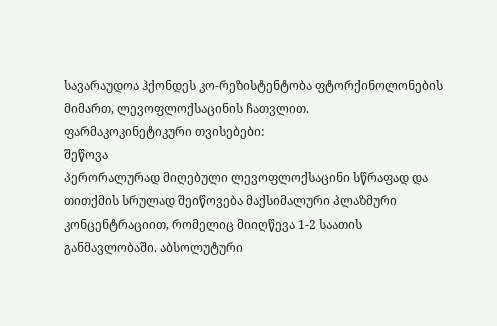სავარაუდოა ჰქონდეს კო-რეზისტენტობა ფტორქინოლონების მიმართ, ლევოფლოქსაცინის ჩათვლით.
ფარმაკოკინეტიკური თვისებები:
შეწოვა
პერორალურად მიღებული ლევოფლოქსაცინი სწრაფად და თითქმის სრულად შეიწოვება მაქსიმალური პლაზმური კონცენტრაციით, რომელიც მიიღწევა 1-2 საათის განმავლობაში. აბსოლუტური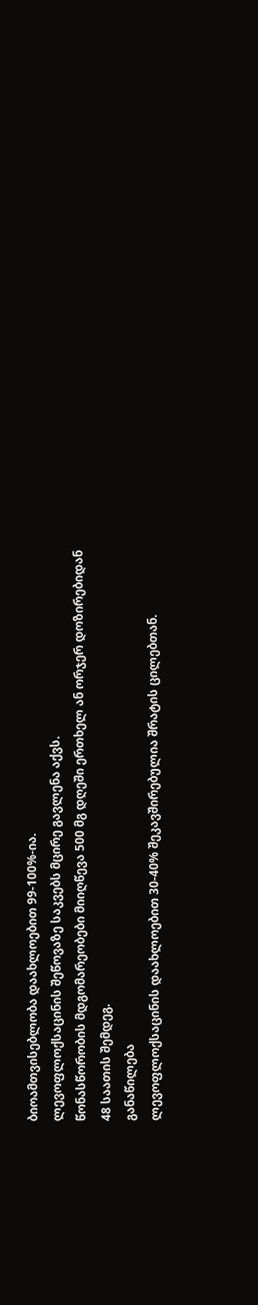ბიოამთვისებლობა დაახლოებით 99-100%-ია.
ლევოფლოქსაცინის შეწოვაზე საკვებს მცირე გავლენა აქვს.
წონასწორობის მდგომარეობები მიიღწევა 500 მგ დღეში ერთხელ ან ორჯერ დოზირებიდან 48 საათის შემდეგ.
განაწილება
ლევოფლოქსაცინის დაახლოებით 30-40% შეკავშირებულია შრატის ცილებთან.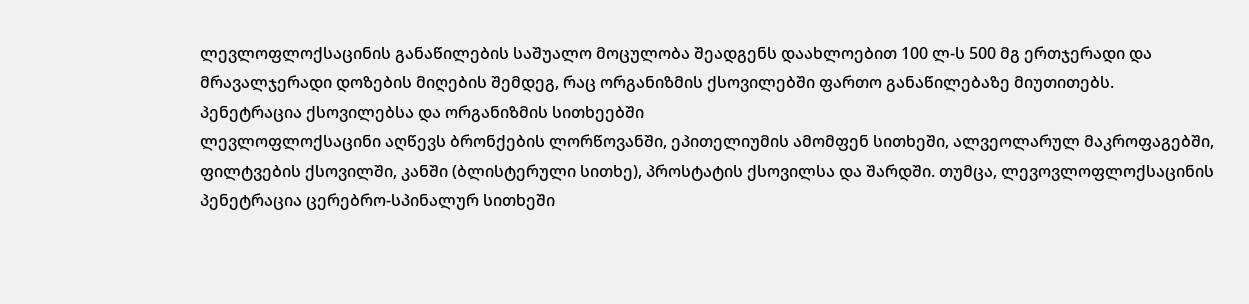ლევლოფლოქსაცინის განაწილების საშუალო მოცულობა შეადგენს დაახლოებით 100 ლ-ს 500 მგ ერთჯერადი და მრავალჯერადი დოზების მიღების შემდეგ, რაც ორგანიზმის ქსოვილებში ფართო განაწილებაზე მიუთითებს.
პენეტრაცია ქსოვილებსა და ორგანიზმის სითხეებში
ლევლოფლოქსაცინი აღწევს ბრონქების ლორწოვანში, ეპითელიუმის ამომფენ სითხეში, ალვეოლარულ მაკროფაგებში, ფილტვების ქსოვილში, კანში (ბლისტერული სითხე), პროსტატის ქსოვილსა და შარდში. თუმცა, ლევოვლოფლოქსაცინის პენეტრაცია ცერებრო-სპინალურ სითხეში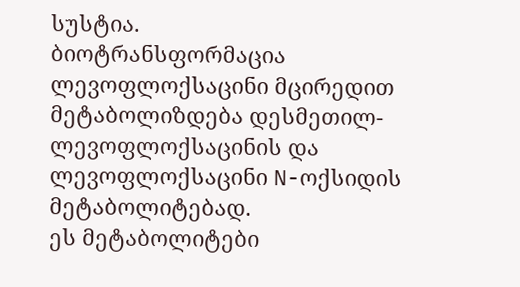სუსტია.
ბიოტრანსფორმაცია
ლევოფლოქსაცინი მცირედით მეტაბოლიზდება დესმეთილ-ლევოფლოქსაცინის და ლევოფლოქსაცინი N-ოქსიდის მეტაბოლიტებად.
ეს მეტაბოლიტები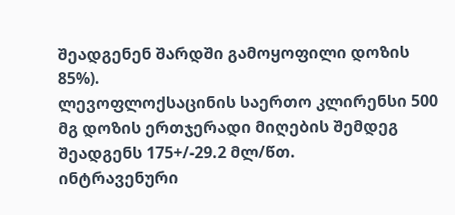შეადგენენ შარდში გამოყოფილი დოზის 85%).
ლევოფლოქსაცინის საერთო კლირენსი 500 მგ დოზის ერთჯერადი მიღების შემდეგ შეადგენს 175+/-29.2 მლ/წთ.
ინტრავენური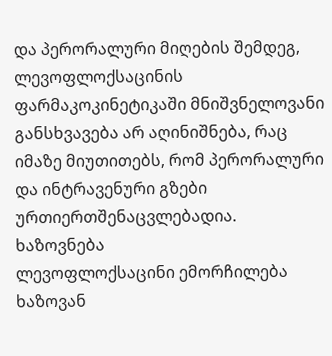და პერორალური მიღების შემდეგ, ლევოფლოქსაცინის ფარმაკოკინეტიკაში მნიშვნელოვანი განსხვავება არ აღინიშნება, რაც იმაზე მიუთითებს, რომ პერორალური და ინტრავენური გზები ურთიერთშენაცვლებადია.
ხაზოვნება
ლევოფლოქსაცინი ემორჩილება ხაზოვან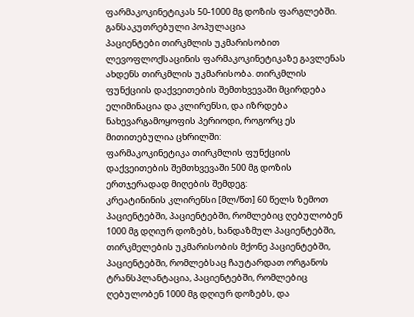ფარმაკოკინეტიკას 50-1000 მგ დოზის ფარგლებში.
განსაკუთრებული პოპულაცია
პაციენტები თირკმლის უკმარისობით
ლევოფლოქსაცინის ფარმაკოკინეტიკაზე გავლენას ახდენს თირკმლის უკმარისობა. თირკმლის ფუნქციის დაქვეითების შემთხვევაში მცირდება ელიმინაცია და კლირენსი, და იზრდება ნახევარგამოყოფის პერიოდი, როგორც ეს მითითებულია ცხრილში:
ფარმაკოკინეტიკა თირკმლის ფუნქციის დაქვეითების შემთხვევაში 500 მგ დოზის ერთჯერადად მიღების შემდეგ:
კრეატინინის კლირენსი [მლ/წთ] 60 წელს ზემოთ პაციენტებში, პაციენტებში, რომლებიც ღებულობენ 1000 მგ დღიურ დოზებს, ხანდაზმულ პაციენტებში, თირკმელების უკმარისობის მქონე პაციენტებში, პაციენტებში, რომლებსაც ჩაუტარდათ ორგანოს ტრანსპლანტაცია, პაციენტებში, რომლებიც ღებულობენ 1000 მგ დღიურ დოზებს, და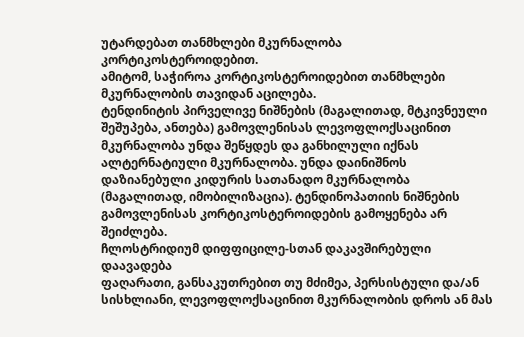უტარდებათ თანმხლები მკურნალობა კორტიკოსტეროიდებით.
ამიტომ, საჭიროა კორტიკოსტეროიდებით თანმხლები მკურნალობის თავიდან აცილება.
ტენდინიტის პირველივე ნიშნების (მაგალითად, მტკივნეული შეშუპება, ანთება) გამოვლენისას ლევოფლოქსაცინით მკურნალობა უნდა შეწყდეს და განხილული იქნას ალტერნატიული მკურნალობა. უნდა დაინიშნოს დაზიანებული კიდურის სათანადო მკურნალობა (მაგალითად, იმობილიზაცია). ტენდინოპათიის ნიშნების გამოვლენისას კორტიკოსტეროიდების გამოყენება არ შეიძლება.
ჩლოსტრიდიუმ დიფფიცილე-სთან დაკავშირებული დაავადება
ფაღარათი, განსაკუთრებით თუ მძიმეა, პერსისტული და/ან სისხლიანი, ლევოფლოქსაცინით მკურნალობის დროს ან მას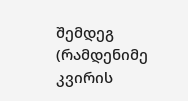შემდეგ (რამდენიმე კვირის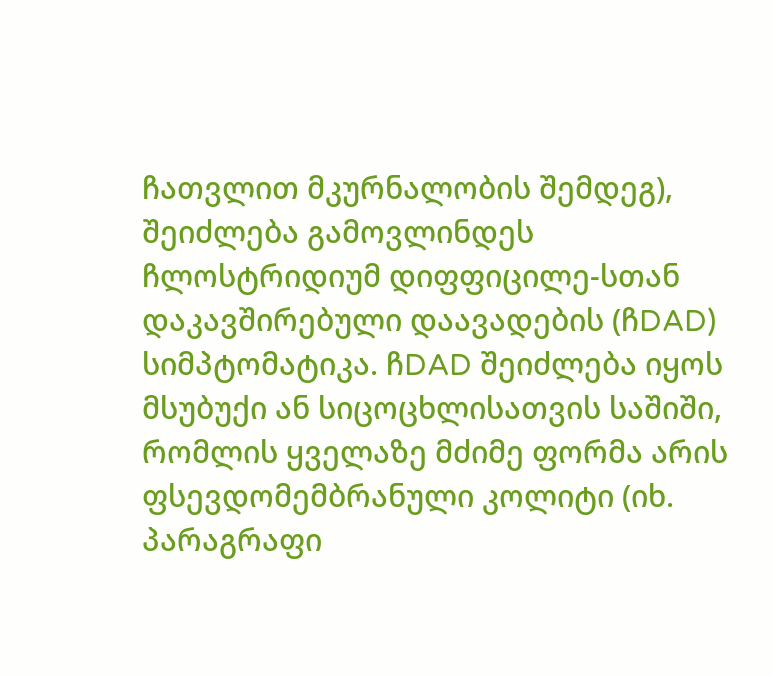ჩათვლით მკურნალობის შემდეგ), შეიძლება გამოვლინდეს ჩლოსტრიდიუმ დიფფიცილე-სთან დაკავშირებული დაავადების (ჩDAD) სიმპტომატიკა. ჩDAD შეიძლება იყოს მსუბუქი ან სიცოცხლისათვის საშიში, რომლის ყველაზე მძიმე ფორმა არის ფსევდომემბრანული კოლიტი (იხ. პარაგრაფი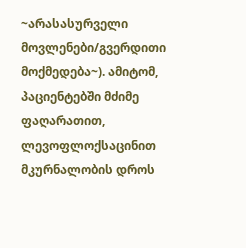~არასასურველი მოვლენები/გვერდითი მოქმედება~). ამიტომ, პაციენტებში მძიმე ფაღარათით, ლევოფლოქსაცინით მკურნალობის დროს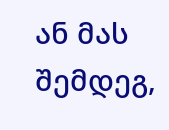ან მას შემდეგ,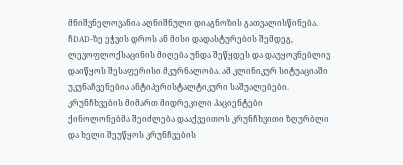მნიშვნელოვანია აღნიშნული დიაგნოზის გათვალისწინება. ჩDAD-ზე ეჭვის დროს ან მისი დადასტურების შემდეგ, ლევოფლოქსაცინის მიღება უნდა შეწყდეს და დაუყოვნებლივ დაიწყოს შესაფერისი მკურნალობა. ამ კლინიკურ სიტუაციაში უკუნაჩვენებია ანტიპერისტალტიკური საშუალებები.
კრუნჩხვების მიმართ მიდრეკილი პაციენტები
ქინოლონებმა შეიძლება დააქვეითოს კრუნჩხვითი ზღურბლი და ხელი შეუწყოს კრუნჩვების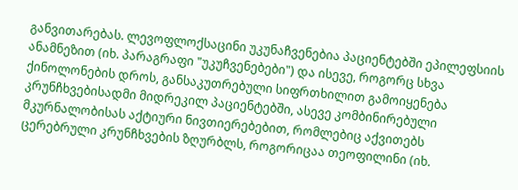განვითარებას. ლევოფლოქსაცინი უკუნაჩვენებია პაციენტებში ეპილეფსიის ანამნეზით (იხ. პარაგრაფი "უკუჩვენებები") და ისევე, როგორც სხვა ქინოლონების დროს, განსაკუთრებული სიფრთხილით გამოიყენება კრუნჩხვებისადმი მიდრეკილ პაციენტებში, ასევე კომბინირებული მკურნალობისას აქტიური ნივთიერებებით, რომლებიც აქვითებს ცერებრული კრუნჩხვების ზღურბლს, როგორიცაა თეოფილინი (იხ.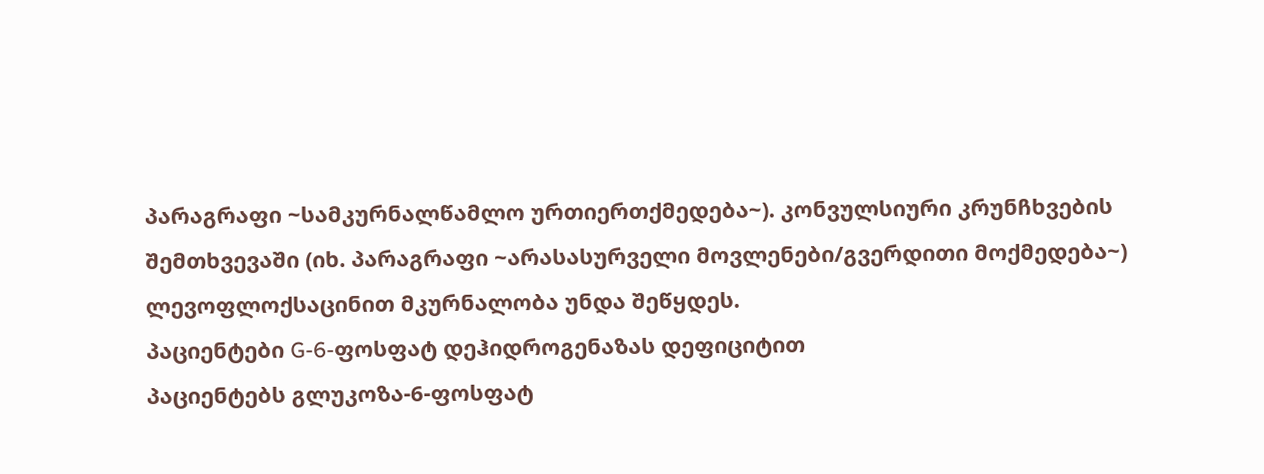პარაგრაფი ~სამკურნალწამლო ურთიერთქმედება~). კონვულსიური კრუნჩხვების შემთხვევაში (იხ. პარაგრაფი ~არასასურველი მოვლენები/გვერდითი მოქმედება~) ლევოფლოქსაცინით მკურნალობა უნდა შეწყდეს.
პაციენტები G-6-ფოსფატ დეჰიდროგენაზას დეფიციტით
პაციენტებს გლუკოზა-6-ფოსფატ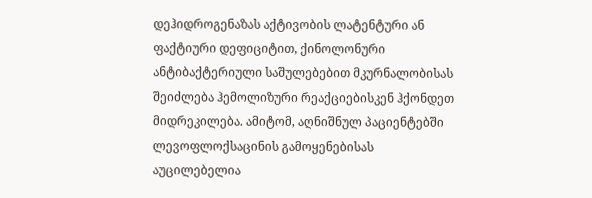დეჰიდროგენაზას აქტივობის ლატენტური ან ფაქტიური დეფიციტით, ქინოლონური ანტიბაქტერიული საშულებებით მკურნალობისას შეიძლება ჰემოლიზური რეაქციებისკენ ჰქონდეთ მიდრეკილება. ამიტომ, აღნიშნულ პაციენტებში ლევოფლოქსაცინის გამოყენებისას აუცილებელია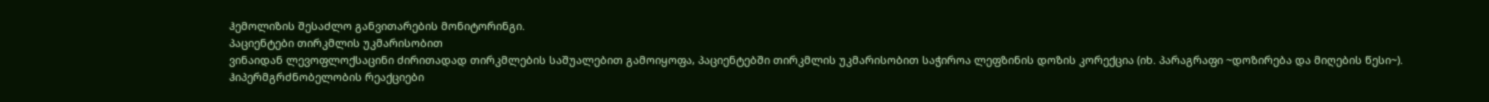ჰემოლიზის შესაძლო განვითარების მონიტორინგი.
პაციენტები თირკმლის უკმარისობით
ვინაიდან ლევოფლოქსაცინი ძირითადად თირკმლების საშუალებით გამოიყოფა, პაციენტებში თირკმლის უკმარისობით საჭიროა ლეფზინის დოზის კორექცია (იხ. პარაგრაფი ~დოზირება და მიღების წესი~).
ჰიპერმგრძნობელობის რეაქციები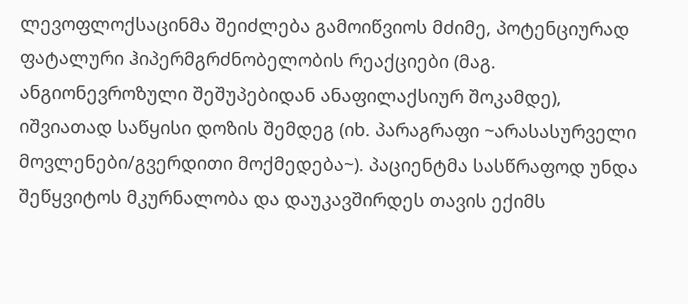ლევოფლოქსაცინმა შეიძლება გამოიწვიოს მძიმე, პოტენციურად ფატალური ჰიპერმგრძნობელობის რეაქციები (მაგ. ანგიონევროზული შეშუპებიდან ანაფილაქსიურ შოკამდე), იშვიათად საწყისი დოზის შემდეგ (იხ. პარაგრაფი ~არასასურველი მოვლენები/გვერდითი მოქმედება~). პაციენტმა სასწრაფოდ უნდა შეწყვიტოს მკურნალობა და დაუკავშირდეს თავის ექიმს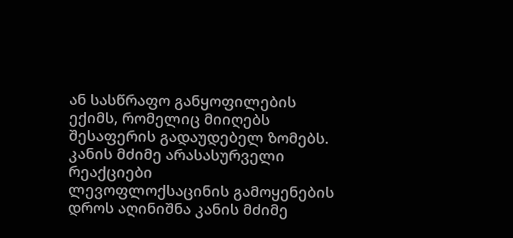ან სასწრაფო განყოფილების ექიმს, რომელიც მიიღებს შესაფერის გადაუდებელ ზომებს.
კანის მძიმე არასასურველი რეაქციები
ლევოფლოქსაცინის გამოყენების დროს აღინიშნა კანის მძიმე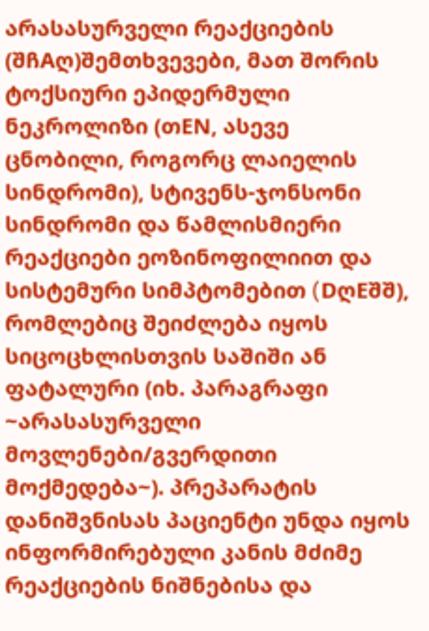არასასურველი რეაქციების (შჩAღ)შემთხვევები, მათ შორის ტოქსიური ეპიდერმული ნეკროლიზი (თEN, ასევე ცნობილი, როგორც ლაიელის სინდრომი), სტივენს-ჯონსონი სინდრომი და წამლისმიერი რეაქციები ეოზინოფილიით და სისტემური სიმპტომებით (DღEშშ), რომლებიც შეიძლება იყოს სიცოცხლისთვის საშიში ან ფატალური (იხ. პარაგრაფი ~არასასურველი მოვლენები/გვერდითი მოქმედება~). პრეპარატის დანიშვნისას პაციენტი უნდა იყოს ინფორმირებული კანის მძიმე რეაქციების ნიშნებისა და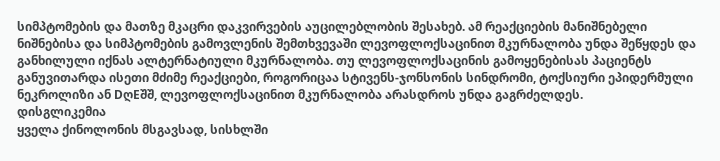სიმპტომების და მათზე მკაცრი დაკვირვების აუცილებლობის შესახებ. ამ რეაქციების მანიშნებელი ნიშნებისა და სიმპტომების გამოვლენის შემთხვევაში ლევოფლოქსაცინით მკურნალობა უნდა შეწყდეს და განხილული იქნას ალტერნატიული მკურნალობა. თუ ლევოფლოქსაცინის გამოყენებისას პაციენტს განუვითარდა ისეთი მძიმე რეაქციები, როგორიცაა სტივენს-ჯონსონის სინდრომი, ტოქსიური ეპიდერმული ნეკროლიზი ან DღEშშ, ლევოფლოქსაცინით მკურნალობა არასდროს უნდა გაგრძელდეს.
დისგლიკემია
ყველა ქინოლონის მსგავსად, სისხლში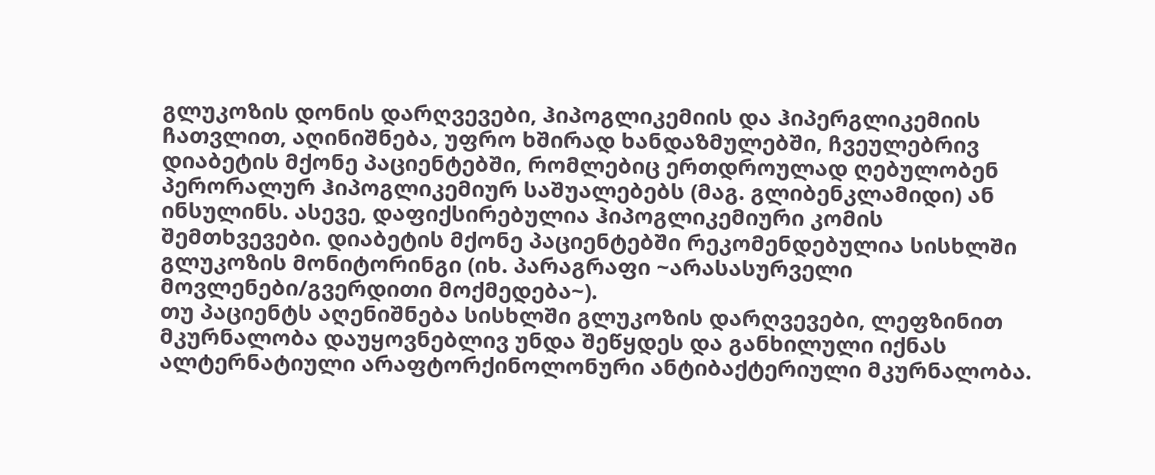გლუკოზის დონის დარღვევები, ჰიპოგლიკემიის და ჰიპერგლიკემიის ჩათვლით, აღინიშნება, უფრო ხშირად ხანდაზმულებში, ჩვეულებრივ დიაბეტის მქონე პაციენტებში, რომლებიც ერთდროულად ღებულობენ პერორალურ ჰიპოგლიკემიურ საშუალებებს (მაგ. გლიბენკლამიდი) ან ინსულინს. ასევე, დაფიქსირებულია ჰიპოგლიკემიური კომის შემთხვევები. დიაბეტის მქონე პაციენტებში რეკომენდებულია სისხლში გლუკოზის მონიტორინგი (იხ. პარაგრაფი ~არასასურველი მოვლენები/გვერდითი მოქმედება~).
თუ პაციენტს აღენიშნება სისხლში გლუკოზის დარღვევები, ლეფზინით მკურნალობა დაუყოვნებლივ უნდა შეწყდეს და განხილული იქნას ალტერნატიული არაფტორქინოლონური ანტიბაქტერიული მკურნალობა.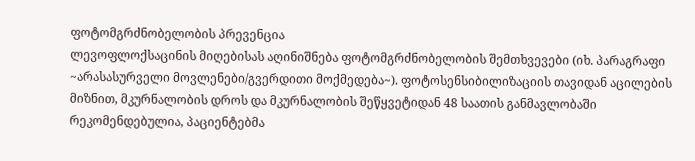ფოტომგრძნობელობის პრევენცია
ლევოფლოქსაცინის მიღებისას აღინიშნება ფოტომგრძნობელობის შემთხვევები (იხ. პარაგრაფი ~არასასურველი მოვლენები/გვერდითი მოქმედება~). ფოტოსენსიბილიზაციის თავიდან აცილების მიზნით, მკურნალობის დროს და მკურნალობის შეწყვეტიდან 48 საათის განმავლობაში რეკომენდებულია, პაციენტებმა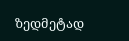ზედმეტად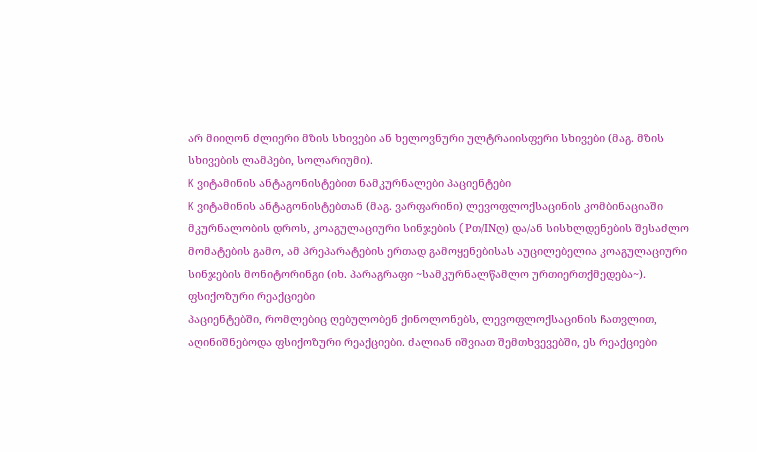არ მიიღონ ძლიერი მზის სხივები ან ხელოვნური ულტრაიისფერი სხივები (მაგ. მზის სხივების ლამპები, სოლარიუმი).
K ვიტამინის ანტაგონისტებით ნამკურნალები პაციენტები
K ვიტამინის ანტაგონისტებთან (მაგ. ვარფარინი) ლევოფლოქსაცინის კომბინაციაში მკურნალობის დროს, კოაგულაციური სინჯების (Pთ/INღ) და/ან სისხლდენების შესაძლო მომატების გამო, ამ პრეპარატების ერთად გამოყენებისას აუცილებელია კოაგულაციური სინჯების მონიტორინგი (იხ. პარაგრაფი ~სამკურნალწამლო ურთიერთქმედება~).
ფსიქოზური რეაქციები
პაციენტებში, რომლებიც ღებულობენ ქინოლონებს, ლევოფლოქსაცინის ჩათვლით, აღინიშნებოდა ფსიქოზური რეაქციები. ძალიან იშვიათ შემთხვევებში, ეს რეაქციები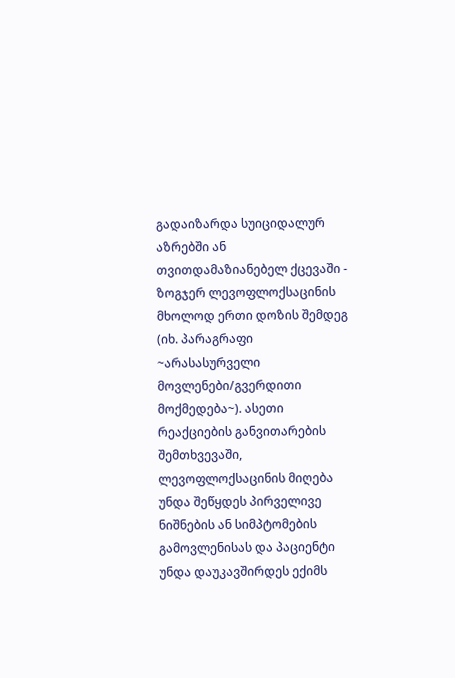გადაიზარდა სუიციდალურ აზრებში ან თვითდამაზიანებელ ქცევაში - ზოგჯერ ლევოფლოქსაცინის მხოლოდ ერთი დოზის შემდეგ (იხ. პარაგრაფი ~არასასურველი მოვლენები/გვერდითი მოქმედება~). ასეთი რეაქციების განვითარების შემთხვევაში, ლევოფლოქსაცინის მიღება უნდა შეწყდეს პირველივე ნიშნების ან სიმპტომების გამოვლენისას და პაციენტი უნდა დაუკავშირდეს ექიმს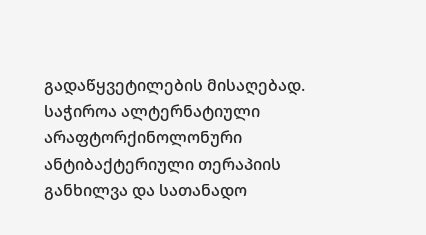გადაწყვეტილების მისაღებად. საჭიროა ალტერნატიული არაფტორქინოლონური ანტიბაქტერიული თერაპიის განხილვა და სათანადო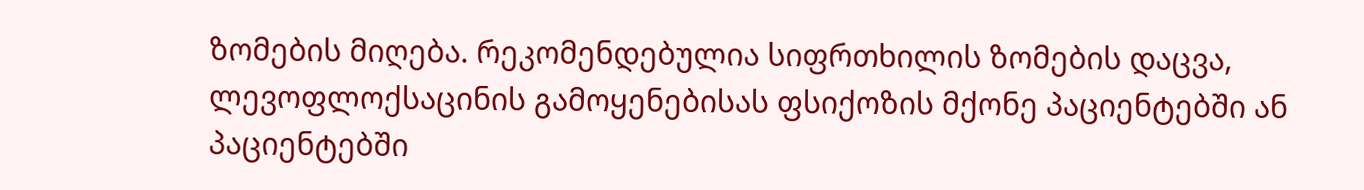ზომების მიღება. რეკომენდებულია სიფრთხილის ზომების დაცვა, ლევოფლოქსაცინის გამოყენებისას ფსიქოზის მქონე პაციენტებში ან პაციენტებში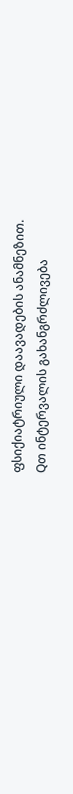ფსიქიატრიული დაავადების ანამნეზით.
Qთ ინტერვალის გახანგრძლივება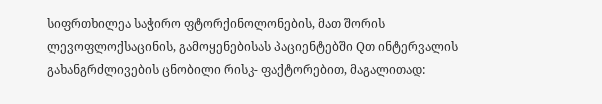სიფრთხილეა საჭირო ფტორქინოლონების, მათ შორის ლევოფლოქსაცინის, გამოყენებისას პაციენტებში Qთ ინტერვალის გახანგრძლივების ცნობილი რისკ- ფაქტორებით, მაგალითად: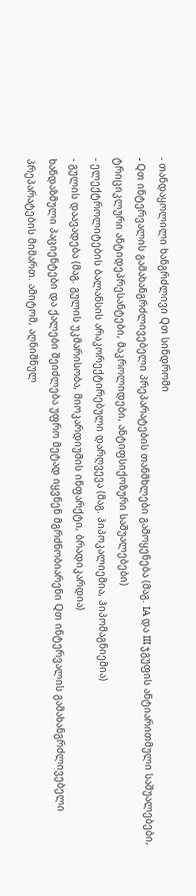- თანდაყოლილი ხანგრძლივი Qთ სინდრომი
- Qთ ინტერვალის გამახანგრძლივებელი პრეპარატების თანმხლები გამოყენება (მაგ. IA და III ჯგუფის ანტიარითმული საშუალებები, ტრიციკლური ანტიდეპრესანტები, მაკროლიდები, ანტიფსიქოზური საშუალებები)
- ელექტროლიტების ბალანსის არაკორექტირებული დარღვევა (მაგ. ჰიპოკალიემია, ჰიპომაგნიემია)
- გულის დაავადება (მაგ. გულის უკმარისობა, მიოკარდიუმის ინფარქტი, ბრადიკარდია)
ხანდაზმული პაციენტები და ქალები შეიძლება უფრო მეტად იყვნენ მგრძნობიარენი Qთ ინტერვალის გამახანგრძლივებელი პრეპარატების მიმართ. ამიტომ, აღნიშნულ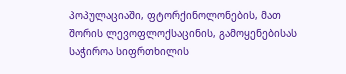პოპულაციაში, ფტორქინოლონების, მათ შორის ლევოფლოქსაცინის, გამოყენებისას საჭიროა სიფრთხილის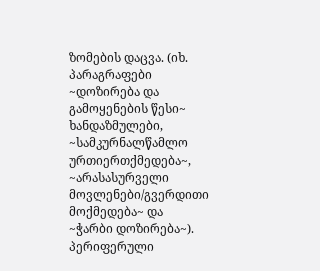ზომების დაცვა. (იხ. პარაგრაფები ~დოზირება და გამოყენების წესი~ ხანდაზმულები, ~სამკურნალწამლო ურთიერთქმედება~, ~არასასურველი მოვლენები/გვერდითი მოქმედება~ და ~ჭარბი დოზირება~).
პერიფერული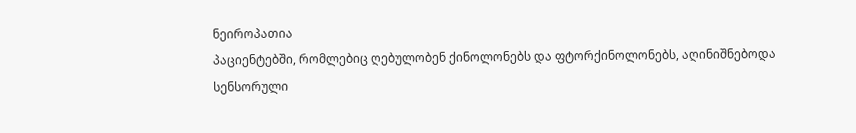ნეიროპათია
პაციენტებში, რომლებიც ღებულობენ ქინოლონებს და ფტორქინოლონებს, აღინიშნებოდა სენსორული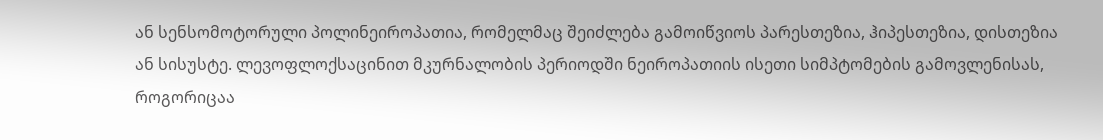ან სენსომოტორული პოლინეიროპათია, რომელმაც შეიძლება გამოიწვიოს პარესთეზია, ჰიპესთეზია, დისთეზია ან სისუსტე. ლევოფლოქსაცინით მკურნალობის პერიოდში ნეიროპათიის ისეთი სიმპტომების გამოვლენისას, როგორიცაა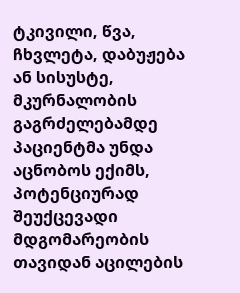ტკივილი, წვა, ჩხვლეტა, დაბუჟება ან სისუსტე, მკურნალობის გაგრძელებამდე პაციენტმა უნდა აცნობოს ექიმს, პოტენციურად შეუქცევადი მდგომარეობის თავიდან აცილების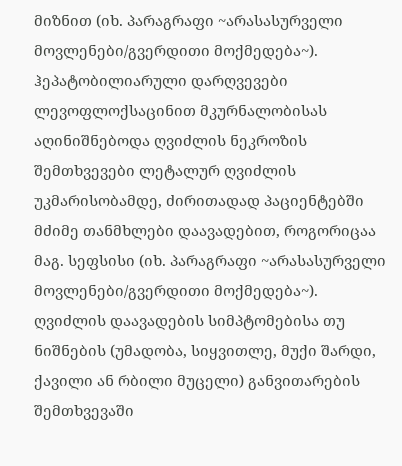მიზნით (იხ. პარაგრაფი ~არასასურველი მოვლენები/გვერდითი მოქმედება~).
ჰეპატობილიარული დარღვევები
ლევოფლოქსაცინით მკურნალობისას აღინიშნებოდა ღვიძლის ნეკროზის შემთხვევები ლეტალურ ღვიძლის უკმარისობამდე, ძირითადად პაციენტებში მძიმე თანმხლები დაავადებით, როგორიცაა მაგ. სეფსისი (იხ. პარაგრაფი ~არასასურველი მოვლენები/გვერდითი მოქმედება~). ღვიძლის დაავადების სიმპტომებისა თუ ნიშნების (უმადობა, სიყვითლე, მუქი შარდი, ქავილი ან რბილი მუცელი) განვითარების შემთხვევაში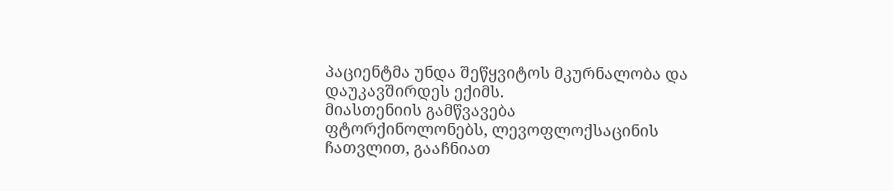პაციენტმა უნდა შეწყვიტოს მკურნალობა და დაუკავშირდეს ექიმს.
მიასთენიის გამწვავება
ფტორქინოლონებს, ლევოფლოქსაცინის ჩათვლით, გააჩნიათ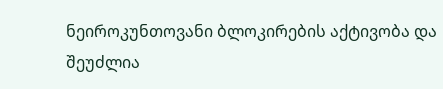ნეიროკუნთოვანი ბლოკირების აქტივობა და შეუძლია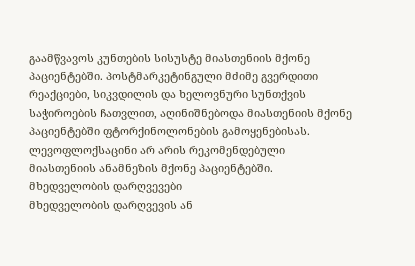გაამწვავოს კუნთების სისუსტე მიასთენიის მქონე პაციენტებში. პოსტმარკეტინგული მძიმე გვერდითი რეაქციები, სიკვდილის და ხელოვნური სუნთქვის საჭიროების ჩათვლით, აღინიშნებოდა მიასთენიის მქონე პაციენტებში ფტორქინოლონების გამოყენებისას. ლევოფლოქსაცინი არ არის რეკომენდებული მიასთენიის ანამნეზის მქონე პაციენტებში.
მხედველობის დარღვევები
მხედველობის დარღვევის ან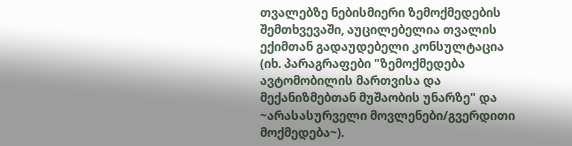თვალებზე ნებისმიერი ზემოქმედების შემთხვევაში, აუცილებელია თვალის ექიმთან გადაუდებელი კონსულტაცია (იხ. პარაგრაფები "ზემოქმედება ავტომობილის მართვისა და მექანიზმებთან მუშაობის უნარზე" და ~არასასურველი მოვლენები/გვერდითი მოქმედება~).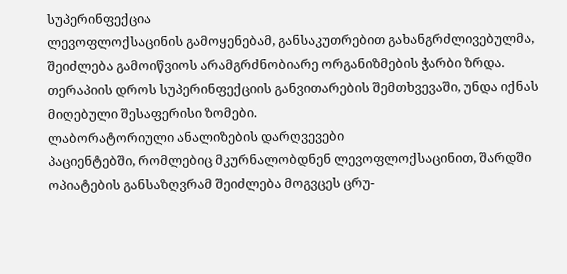სუპერინფექცია
ლევოფლოქსაცინის გამოყენებამ, განსაკუთრებით გახანგრძლივებულმა, შეიძლება გამოიწვიოს არამგრძნობიარე ორგანიზმების ჭარბი ზრდა. თერაპიის დროს სუპერინფექციის განვითარების შემთხვევაში, უნდა იქნას მიღებული შესაფერისი ზომები.
ლაბორატორიული ანალიზების დარღვევები
პაციენტებში, რომლებიც მკურნალობდნენ ლევოფლოქსაცინით, შარდში ოპიატების განსაზღვრამ შეიძლება მოგვცეს ცრუ-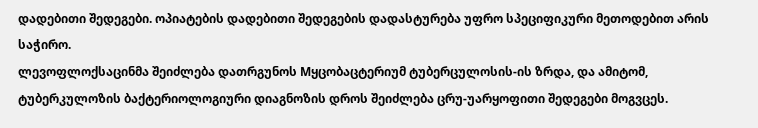დადებითი შედეგები. ოპიატების დადებითი შედეგების დადასტურება უფრო სპეციფიკური მეთოდებით არის საჭირო.
ლევოფლოქსაცინმა შეიძლება დათრგუნოს Mყცობაცტერიუმ ტუბერცულოსის-ის ზრდა, და ამიტომ, ტუბერკულოზის ბაქტერიოლოგიური დიაგნოზის დროს შეიძლება ცრუ-უარყოფითი შედეგები მოგვცეს.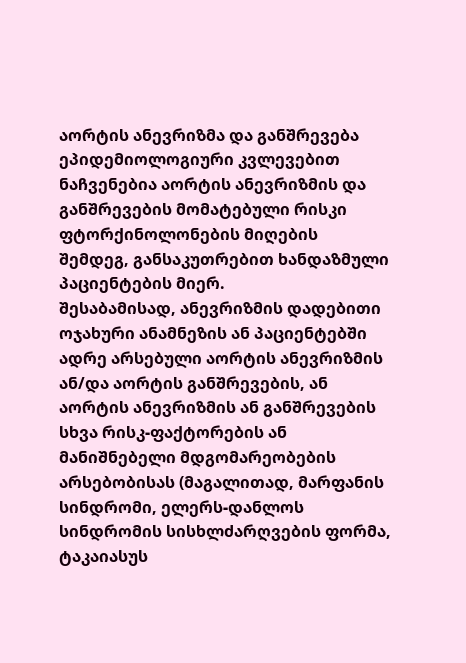აორტის ანევრიზმა და განშრევება
ეპიდემიოლოგიური კვლევებით ნაჩვენებია აორტის ანევრიზმის და განშრევების მომატებული რისკი ფტორქინოლონების მიღების შემდეგ, განსაკუთრებით ხანდაზმული პაციენტების მიერ.
შესაბამისად, ანევრიზმის დადებითი ოჯახური ანამნეზის ან პაციენტებში ადრე არსებული აორტის ანევრიზმის ან/და აორტის განშრევების, ან აორტის ანევრიზმის ან განშრევების სხვა რისკ-ფაქტორების ან მანიშნებელი მდგომარეობების არსებობისას (მაგალითად, მარფანის სინდრომი, ელერს-დანლოს სინდრომის სისხლძარღვების ფორმა, ტაკაიასუს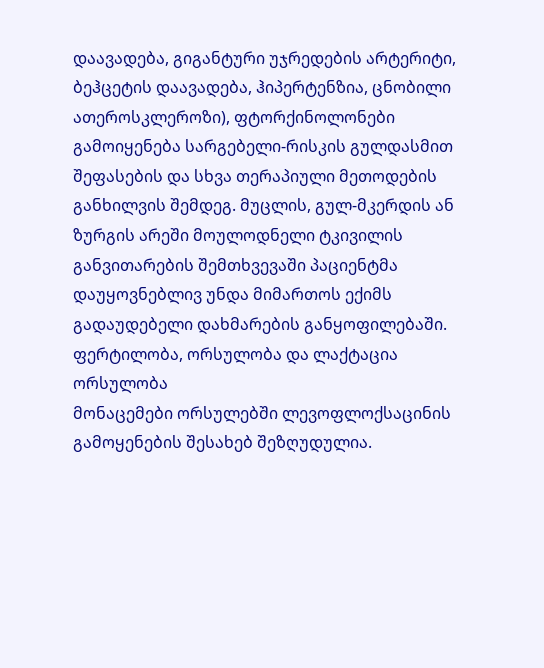დაავადება, გიგანტური უჯრედების არტერიტი, ბეჰცეტის დაავადება, ჰიპერტენზია, ცნობილი ათეროსკლეროზი), ფტორქინოლონები გამოიყენება სარგებელი-რისკის გულდასმით შეფასების და სხვა თერაპიული მეთოდების განხილვის შემდეგ. მუცლის, გულ-მკერდის ან ზურგის არეში მოულოდნელი ტკივილის განვითარების შემთხვევაში პაციენტმა დაუყოვნებლივ უნდა მიმართოს ექიმს გადაუდებელი დახმარების განყოფილებაში.
ფერტილობა, ორსულობა და ლაქტაცია
ორსულობა
მონაცემები ორსულებში ლევოფლოქსაცინის გამოყენების შესახებ შეზღუდულია.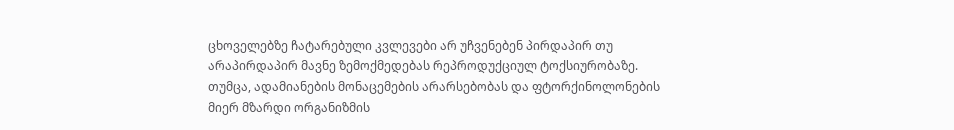ცხოველებზე ჩატარებული კვლევები არ უჩვენებენ პირდაპირ თუ არაპირდაპირ მავნე ზემოქმედებას რეპროდუქციულ ტოქსიურობაზე. თუმცა, ადამიანების მონაცემების არარსებობას და ფტორქინოლონების მიერ მზარდი ორგანიზმის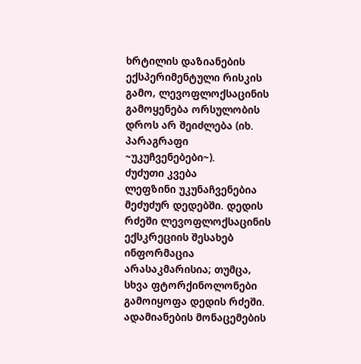ხრტილის დაზიანების ექსპერიმენტული რისკის გამო, ლევოფლოქსაცინის გამოყენება ორსულობის დროს არ შეიძლება (იხ. პარაგრაფი ~უკუჩვენებები~).
ძუძუთი კვება
ლეფზინი უკუნაჩვენებია მეძუძურ დედებში. დედის რძეში ლევოფლოქსაცინის ექსკრეციის შესახებ ინფორმაცია არასაკმარისია; თუმცა, სხვა ფტორქინოლონები გამოიყოფა დედის რძეში. ადამიანების მონაცემების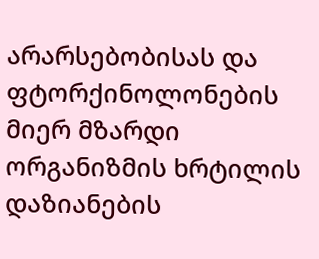არარსებობისას და ფტორქინოლონების მიერ მზარდი ორგანიზმის ხრტილის დაზიანების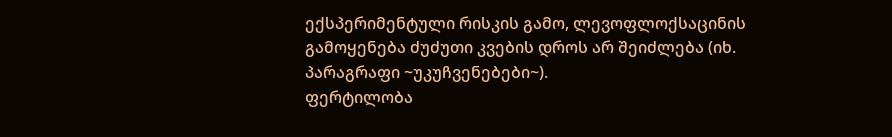ექსპერიმენტული რისკის გამო, ლევოფლოქსაცინის გამოყენება ძუძუთი კვების დროს არ შეიძლება (იხ. პარაგრაფი ~უკუჩვენებები~).
ფერტილობა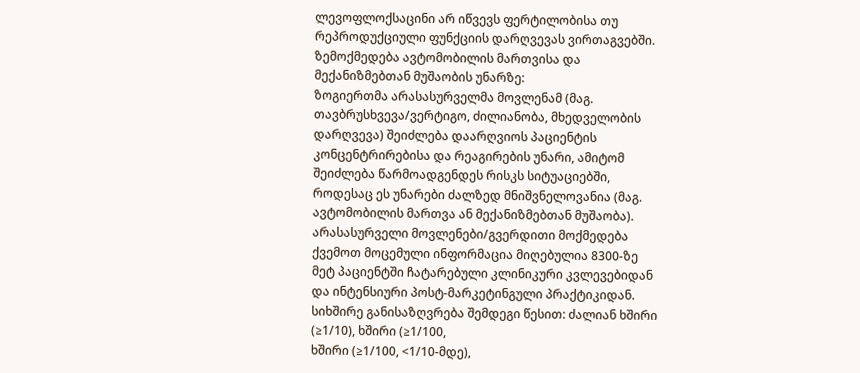ლევოფლოქსაცინი არ იწვევს ფერტილობისა თუ რეპროდუქციული ფუნქციის დარღვევას ვირთაგვებში.
ზემოქმედება ავტომობილის მართვისა და მექანიზმებთან მუშაობის უნარზე:
ზოგიერთმა არასასურველმა მოვლენამ (მაგ. თავბრუსხვევა/ვერტიგო, ძილიანობა, მხედველობის დარღვევა) შეიძლება დაარღვიოს პაციენტის კონცენტრირებისა და რეაგირების უნარი, ამიტომ შეიძლება წარმოადგენდეს რისკს სიტუაციებში, როდესაც ეს უნარები ძალზედ მნიშვნელოვანია (მაგ. ავტომობილის მართვა ან მექანიზმებთან მუშაობა).
არასასურველი მოვლენები/გვერდითი მოქმედება
ქვემოთ მოცემული ინფორმაცია მიღებულია 8300-ზე მეტ პაციენტში ჩატარებული კლინიკური კვლევებიდან და ინტენსიური პოსტ-მარკეტინგული პრაქტიკიდან.
სიხშირე განისაზღვრება შემდეგი წესით: ძალიან ხშირი (≥1/10), ხშირი (≥1/100,
ხშირი (≥1/100, <1/10-მდე),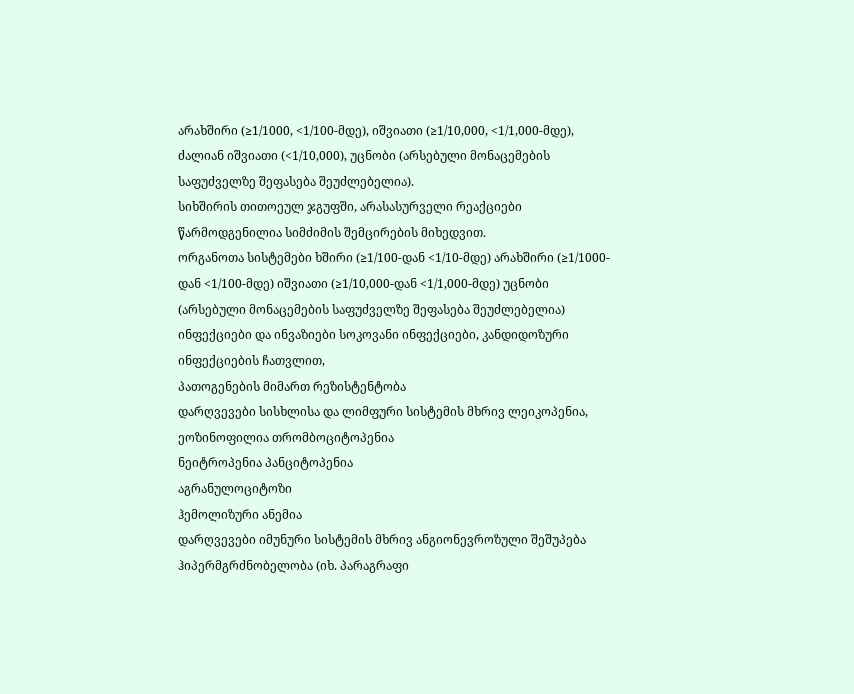არახშირი (≥1/1000, <1/100-მდე), იშვიათი (≥1/10,000, <1/1,000-მდე), ძალიან იშვიათი (<1/10,000), უცნობი (არსებული მონაცემების საფუძველზე შეფასება შეუძლებელია).
სიხშირის თითოეულ ჯგუფში, არასასურველი რეაქციები წარმოდგენილია სიმძიმის შემცირების მიხედვით.
ორგანოთა სისტემები ხშირი (≥1/100-დან <1/10-მდე) არახშირი (≥1/1000-დან <1/100-მდე) იშვიათი (≥1/10,000-დან <1/1,000-მდე) უცნობი (არსებული მონაცემების საფუძველზე შეფასება შეუძლებელია)
ინფექციები და ინვაზიები სოკოვანი ინფექციები, კანდიდოზური ინფექციების ჩათვლით,
პათოგენების მიმართ რეზისტენტობა
დარღვევები სისხლისა და ლიმფური სისტემის მხრივ ლეიკოპენია,
ეოზინოფილია თრომბოციტოპენია
ნეიტროპენია პანციტოპენია
აგრანულოციტოზი
ჰემოლიზური ანემია
დარღვევები იმუნური სისტემის მხრივ ანგიონევროზული შეშუპება
ჰიპერმგრძნობელობა (იხ. პარაგრაფი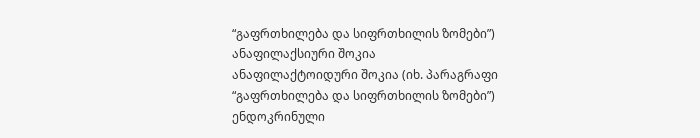“გაფრთხილება და სიფრთხილის ზომები”) ანაფილაქსიური შოკია
ანაფილაქტოიდური შოკია (იხ. პარაგრაფი “გაფრთხილება და სიფრთხილის ზომები”)
ენდოკრინული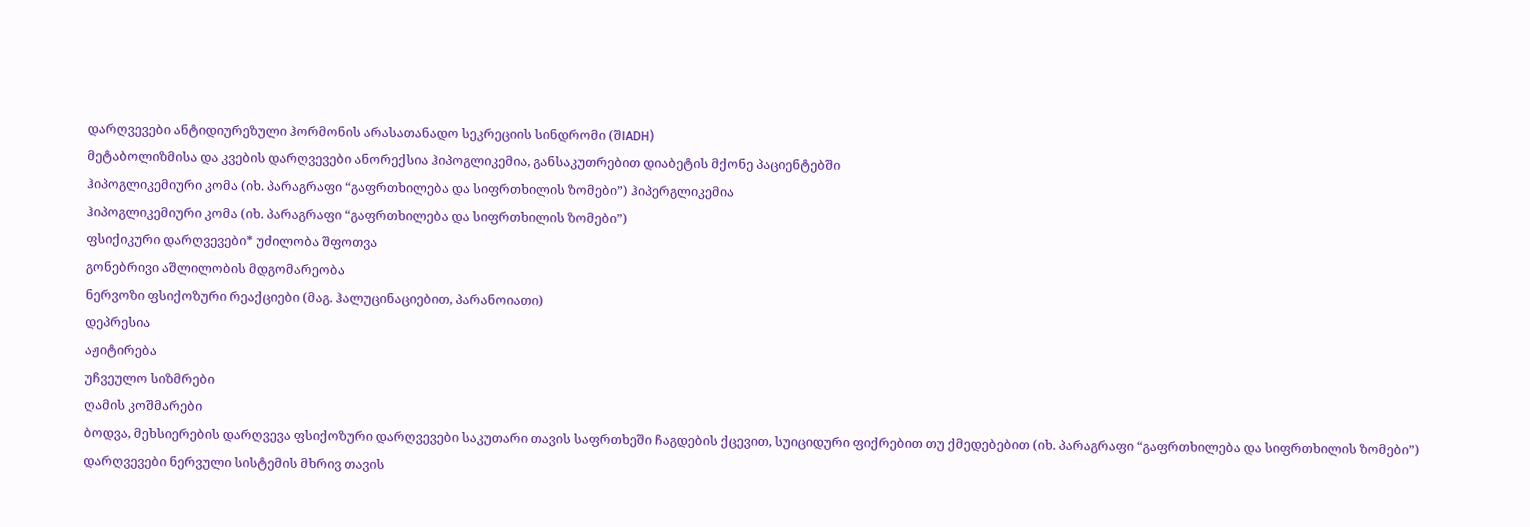დარღვევები ანტიდიურეზული ჰორმონის არასათანადო სეკრეციის სინდრომი (შIADH)
მეტაბოლიზმისა და კვების დარღვევები ანორექსია ჰიპოგლიკემია, განსაკუთრებით დიაბეტის მქონე პაციენტებში
ჰიპოგლიკემიური კომა (იხ. პარაგრაფი “გაფრთხილება და სიფრთხილის ზომები”) ჰიპერგლიკემია
ჰიპოგლიკემიური კომა (იხ. პარაგრაფი “გაფრთხილება და სიფრთხილის ზომები”)
ფსიქიკური დარღვევები* უძილობა შფოთვა
გონებრივი აშლილობის მდგომარეობა
ნერვოზი ფსიქოზური რეაქციები (მაგ. ჰალუცინაციებით, პარანოიათი)
დეპრესია
აჟიტირება
უჩვეულო სიზმრები
ღამის კოშმარები
ბოდვა, მეხსიერების დარღვევა ფსიქოზური დარღვევები საკუთარი თავის საფრთხეში ჩაგდების ქცევით, სუიციდური ფიქრებით თუ ქმედებებით (იხ. პარაგრაფი “გაფრთხილება და სიფრთხილის ზომები”)
დარღვევები ნერვული სისტემის მხრივ თავის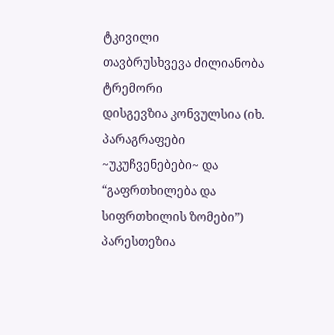ტკივილი
თავბრუსხვევა ძილიანობა
ტრემორი
დისგევზია კონვულსია (იხ. პარაგრაფები ~უკუჩვენებები~ და “გაფრთხილება და სიფრთხილის ზომები”)
პარესთეზია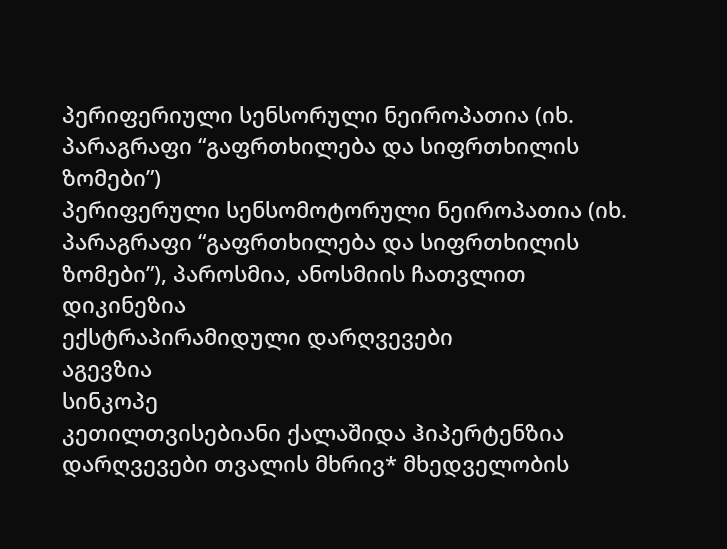პერიფერიული სენსორული ნეიროპათია (იხ. პარაგრაფი “გაფრთხილება და სიფრთხილის ზომები”)
პერიფერული სენსომოტორული ნეიროპათია (იხ. პარაგრაფი “გაფრთხილება და სიფრთხილის ზომები”), პაროსმია, ანოსმიის ჩათვლით
დიკინეზია
ექსტრაპირამიდული დარღვევები
აგევზია
სინკოპე
კეთილთვისებიანი ქალაშიდა ჰიპერტენზია
დარღვევები თვალის მხრივ* მხედველობის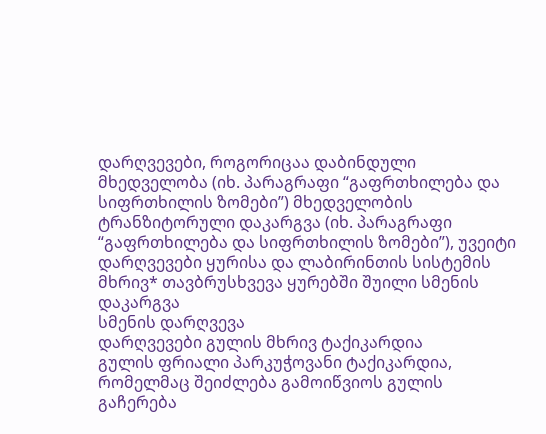დარღვევები, როგორიცაა დაბინდული მხედველობა (იხ. პარაგრაფი “გაფრთხილება და სიფრთხილის ზომები”) მხედველობის ტრანზიტორული დაკარგვა (იხ. პარაგრაფი “გაფრთხილება და სიფრთხილის ზომები”), უვეიტი
დარღვევები ყურისა და ლაბირინთის სისტემის მხრივ* თავბრუსხვევა ყურებში შუილი სმენის დაკარგვა
სმენის დარღვევა
დარღვევები გულის მხრივ ტაქიკარდია
გულის ფრიალი პარკუჭოვანი ტაქიკარდია, რომელმაც შეიძლება გამოიწვიოს გულის გაჩერება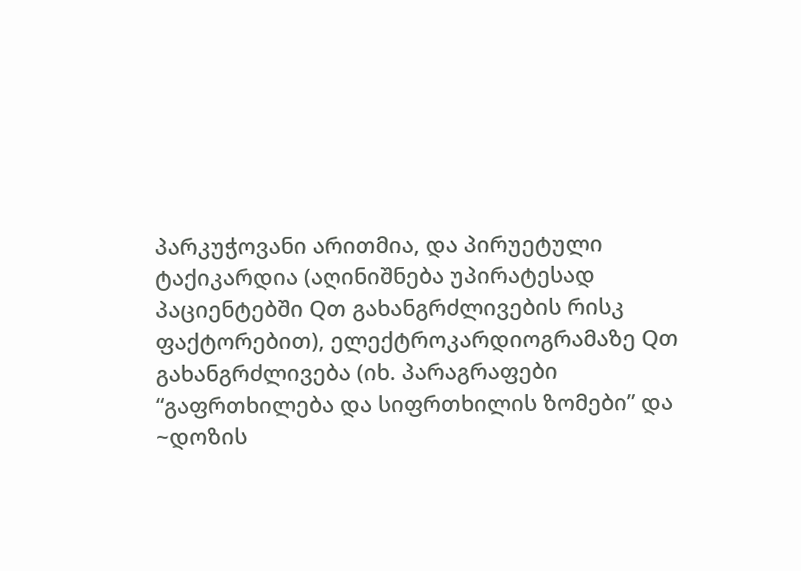პარკუჭოვანი არითმია, და პირუეტული ტაქიკარდია (აღინიშნება უპირატესად პაციენტებში Qთ გახანგრძლივების რისკ ფაქტორებით), ელექტროკარდიოგრამაზე Qთ გახანგრძლივება (იხ. პარაგრაფები “გაფრთხილება და სიფრთხილის ზომები” და ~დოზის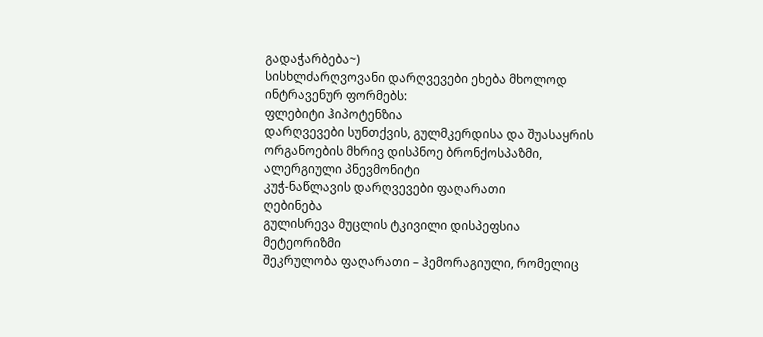გადაჭარბება~)
სისხლძარღვოვანი დარღვევები ეხება მხოლოდ ინტრავენურ ფორმებს:
ფლებიტი ჰიპოტენზია
დარღვევები სუნთქვის, გულმკერდისა და შუასაყრის ორგანოების მხრივ დისპნოე ბრონქოსპაზმი,
ალერგიული პნევმონიტი
კუჭ-ნაწლავის დარღვევები ფაღარათი
ღებინება
გულისრევა მუცლის ტკივილი დისპეფსია
მეტეორიზმი
შეკრულობა ფაღარათი – ჰემორაგიული, რომელიც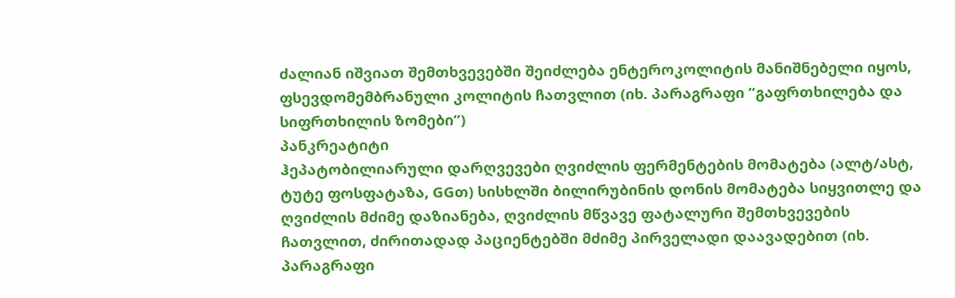ძალიან იშვიათ შემთხვევებში შეიძლება ენტეროკოლიტის მანიშნებელი იყოს, ფსევდომემბრანული კოლიტის ჩათვლით (იხ. პარაგრაფი “გაფრთხილება და სიფრთხილის ზომები”)
პანკრეატიტი
ჰეპატობილიარული დარღვევები ღვიძლის ფერმენტების მომატება (ალტ/ასტ, ტუტე ფოსფატაზა, GGთ) სისხლში ბილირუბინის დონის მომატება სიყვითლე და ღვიძლის მძიმე დაზიანება, ღვიძლის მწვავე ფატალური შემთხვევების ჩათვლით, ძირითადად პაციენტებში მძიმე პირველადი დაავადებით (იხ. პარაგრაფი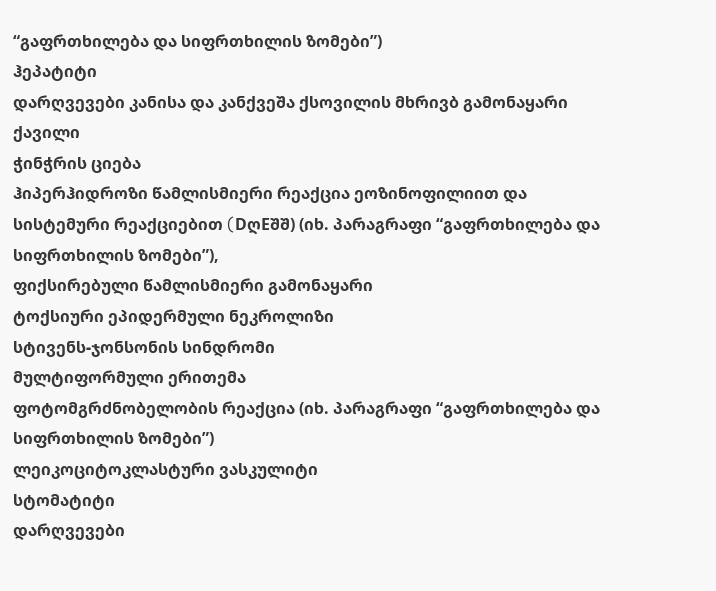“გაფრთხილება და სიფრთხილის ზომები”)
ჰეპატიტი
დარღვევები კანისა და კანქვეშა ქსოვილის მხრივბ გამონაყარი
ქავილი
ჭინჭრის ციება
ჰიპერჰიდროზი წამლისმიერი რეაქცია ეოზინოფილიით და სისტემური რეაქციებით (DღEშშ) (იხ. პარაგრაფი “გაფრთხილება და სიფრთხილის ზომები”),
ფიქსირებული წამლისმიერი გამონაყარი
ტოქსიური ეპიდერმული ნეკროლიზი
სტივენს-ჯონსონის სინდრომი
მულტიფორმული ერითემა
ფოტომგრძნობელობის რეაქცია (იხ. პარაგრაფი “გაფრთხილება და სიფრთხილის ზომები”)
ლეიკოციტოკლასტური ვასკულიტი
სტომატიტი
დარღვევები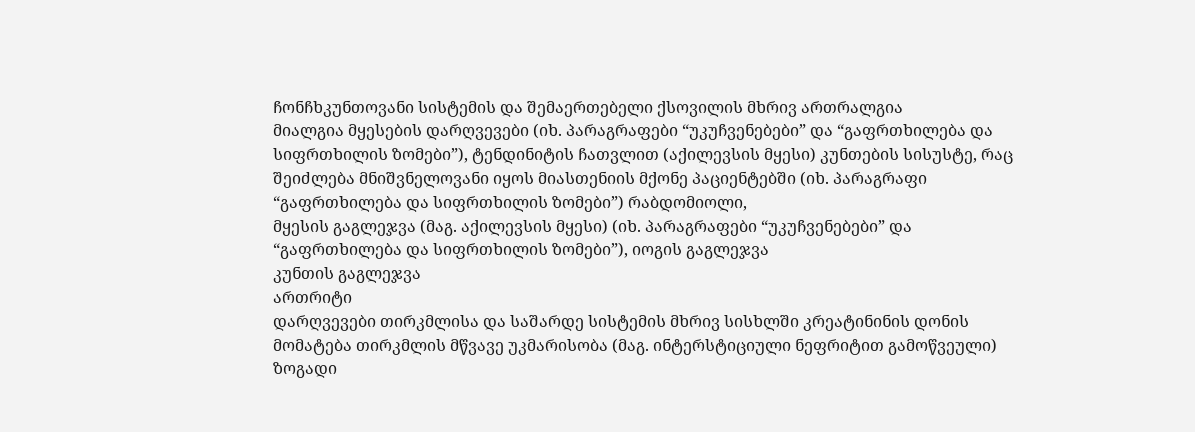ჩონჩხკუნთოვანი სისტემის და შემაერთებელი ქსოვილის მხრივ ართრალგია
მიალგია მყესების დარღვევები (იხ. პარაგრაფები “უკუჩვენებები” და “გაფრთხილება და სიფრთხილის ზომები”), ტენდინიტის ჩათვლით (აქილევსის მყესი) კუნთების სისუსტე, რაც შეიძლება მნიშვნელოვანი იყოს მიასთენიის მქონე პაციენტებში (იხ. პარაგრაფი “გაფრთხილება და სიფრთხილის ზომები”) რაბდომიოლი,
მყესის გაგლეჯვა (მაგ. აქილევსის მყესი) (იხ. პარაგრაფები “უკუჩვენებები” და “გაფრთხილება და სიფრთხილის ზომები”), იოგის გაგლეჯვა
კუნთის გაგლეჯვა
ართრიტი
დარღვევები თირკმლისა და საშარდე სისტემის მხრივ სისხლში კრეატინინის დონის მომატება თირკმლის მწვავე უკმარისობა (მაგ. ინტერსტიციული ნეფრიტით გამოწვეული)
ზოგადი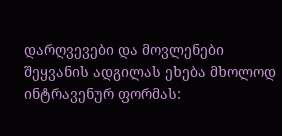დარღვევები და მოვლენები შეყვანის ადგილას ეხება მხოლოდ ინტრავენურ ფორმას: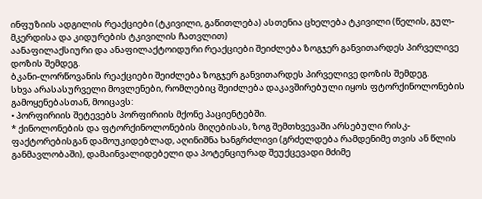ინფუზიის ადგილის რეაქციები (ტკივილი, გაწითლება) ასთენია ცხელება ტკივილი (წელის, გულ-მკერდისა და კიდურების ტკივილის ჩათვლით)
აანაფილაქსიური და ანაფილაქტოიდური რეაქციები შეიძლება ზოგჯერ განვითარდეს პირველივე დოზის შემდეგ.
ბკანი-ლორწოვანის რეაქციები შეიძლება ზოგჯერ განვითარდეს პირველივე დოზის შემდეგ.
სხვა არასასურველი მოვლენები, რომლებიც შეიძლება დაკავშირებული იყოს ფტორქინოლონების გამოყენებასთან, მოიცავს:
• პორფირიის შეტევებს პორფირიის მქონე პაციენტებში.
* ქინოლონების და ფტორქინოლონების მიღებისას, ზოგ შემთხვევაში არსებული რისკ-ფაქტორებისგან დამოუკიდებლად, აღინიშნა ხანგრძლივი (გრძელდება რამდენიმე თვის ან წლის განმავლობაში), დამაინვალიდებელი და პოტენციურად შეუქცევადი მძიმე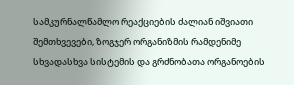სამკურნალწამლო რეაქციების ძალიან იშვიათი შემთხვევები, ზოგჯერ ორგანიზმის რამდენიმე სხვადასხვა სისტემის და გრძნობათა ორგანოების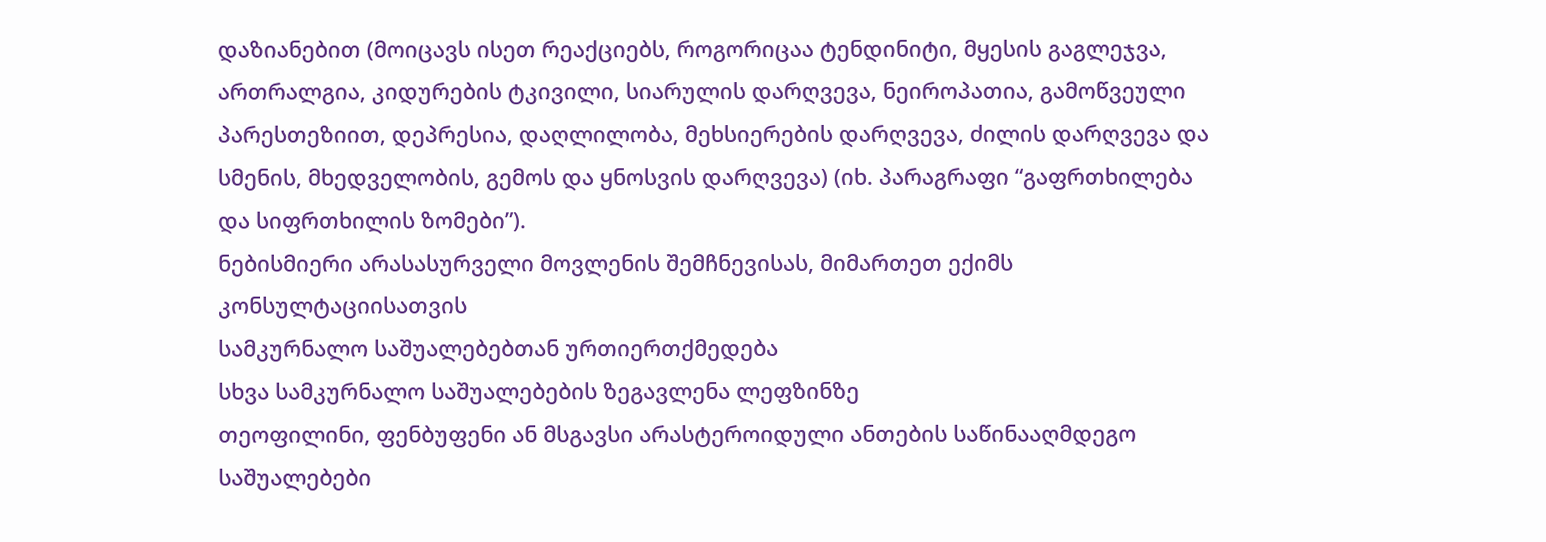დაზიანებით (მოიცავს ისეთ რეაქციებს, როგორიცაა ტენდინიტი, მყესის გაგლეჯვა, ართრალგია, კიდურების ტკივილი, სიარულის დარღვევა, ნეიროპათია, გამოწვეული პარესთეზიით, დეპრესია, დაღლილობა, მეხსიერების დარღვევა, ძილის დარღვევა და სმენის, მხედველობის, გემოს და ყნოსვის დარღვევა) (იხ. პარაგრაფი “გაფრთხილება და სიფრთხილის ზომები”).
ნებისმიერი არასასურველი მოვლენის შემჩნევისას, მიმართეთ ექიმს კონსულტაციისათვის
სამკურნალო საშუალებებთან ურთიერთქმედება
სხვა სამკურნალო საშუალებების ზეგავლენა ლეფზინზე
თეოფილინი, ფენბუფენი ან მსგავსი არასტეროიდული ანთების საწინააღმდეგო საშუალებები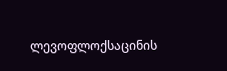ლევოფლოქსაცინის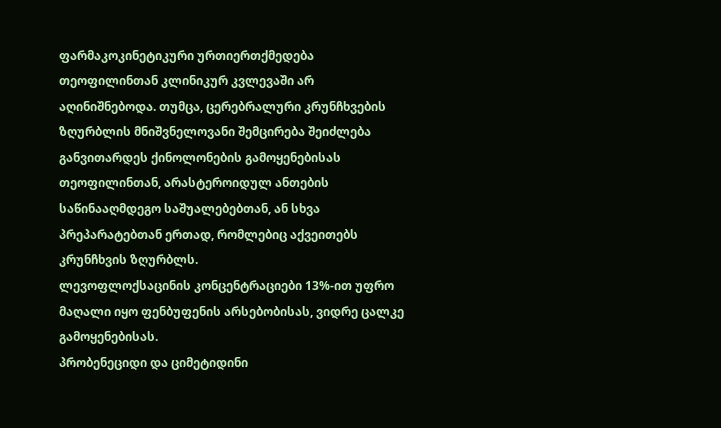ფარმაკოკინეტიკური ურთიერთქმედება თეოფილინთან კლინიკურ კვლევაში არ აღინიშნებოდა. თუმცა, ცერებრალური კრუნჩხვების ზღურბლის მნიშვნელოვანი შემცირება შეიძლება განვითარდეს ქინოლონების გამოყენებისას თეოფილინთან, არასტეროიდულ ანთების საწინააღმდეგო საშუალებებთან, ან სხვა პრეპარატებთან ერთად, რომლებიც აქვეითებს კრუნჩხვის ზღურბლს.
ლევოფლოქსაცინის კონცენტრაციები 13%-ით უფრო მაღალი იყო ფენბუფენის არსებობისას, ვიდრე ცალკე გამოყენებისას.
პრობენეციდი და ციმეტიდინი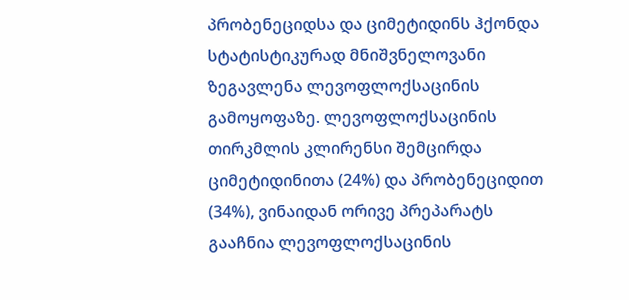პრობენეციდსა და ციმეტიდინს ჰქონდა სტატისტიკურად მნიშვნელოვანი ზეგავლენა ლევოფლოქსაცინის გამოყოფაზე. ლევოფლოქსაცინის თირკმლის კლირენსი შემცირდა ციმეტიდინითა (24%) და პრობენეციდით (34%), ვინაიდან ორივე პრეპარატს გააჩნია ლევოფლოქსაცინის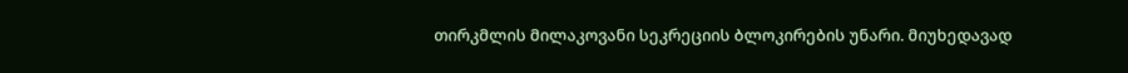თირკმლის მილაკოვანი სეკრეციის ბლოკირების უნარი. მიუხედავად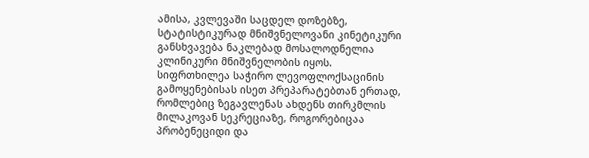ამისა, კვლევაში საცდელ დოზებზე, სტატისტიკურად მნიშვნელოვანი კინეტიკური განსხვავება ნაკლებად მოსალოდნელია კლინიკური მნიშვნელობის იყოს.
სიფრთხილეა საჭირო ლევოფლოქსაცინის გამოყენებისას ისეთ პრეპარატებთან ერთად, რომლებიც ზეგავლენას ახდენს თირკმლის მილაკოვან სეკრეციაზე, როგორებიცაა პრობენეციდი და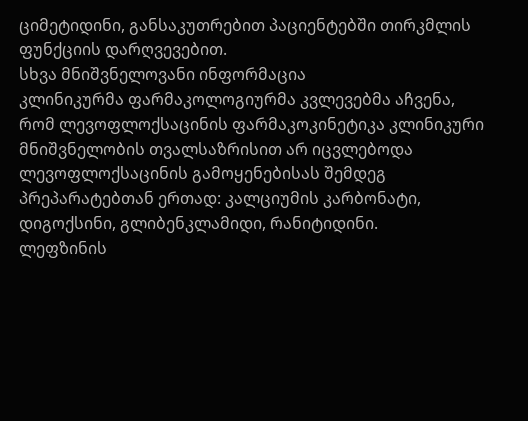ციმეტიდინი, განსაკუთრებით პაციენტებში თირკმლის ფუნქციის დარღვევებით.
სხვა მნიშვნელოვანი ინფორმაცია
კლინიკურმა ფარმაკოლოგიურმა კვლევებმა აჩვენა, რომ ლევოფლოქსაცინის ფარმაკოკინეტიკა კლინიკური მნიშვნელობის თვალსაზრისით არ იცვლებოდა ლევოფლოქსაცინის გამოყენებისას შემდეგ პრეპარატებთან ერთად: კალციუმის კარბონატი, დიგოქსინი, გლიბენკლამიდი, რანიტიდინი.
ლეფზინის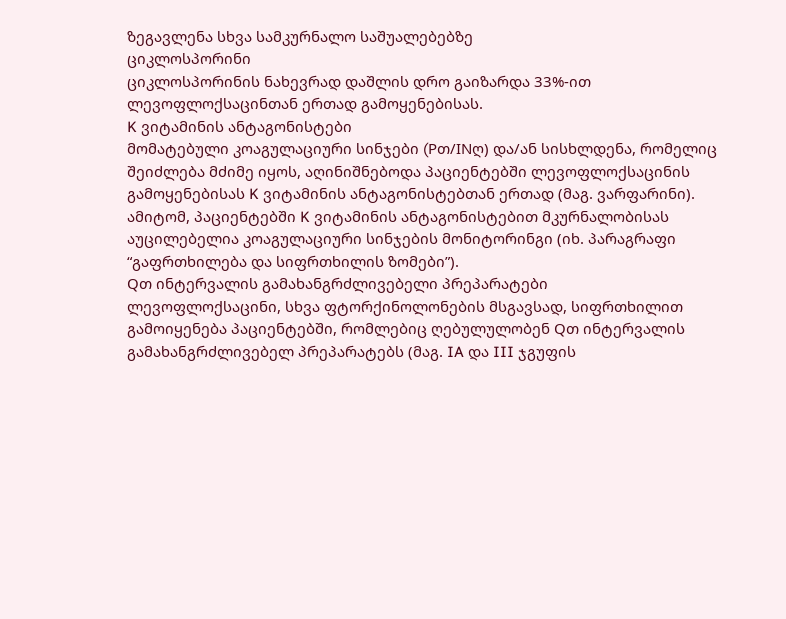ზეგავლენა სხვა სამკურნალო საშუალებებზე
ციკლოსპორინი
ციკლოსპორინის ნახევრად დაშლის დრო გაიზარდა 33%-ით ლევოფლოქსაცინთან ერთად გამოყენებისას.
K ვიტამინის ანტაგონისტები
მომატებული კოაგულაციური სინჯები (Pთ/INღ) და/ან სისხლდენა, რომელიც შეიძლება მძიმე იყოს, აღინიშნებოდა პაციენტებში ლევოფლოქსაცინის გამოყენებისას K ვიტამინის ანტაგონისტებთან ერთად (მაგ. ვარფარინი). ამიტომ, პაციენტებში K ვიტამინის ანტაგონისტებით მკურნალობისას აუცილებელია კოაგულაციური სინჯების მონიტორინგი (იხ. პარაგრაფი “გაფრთხილება და სიფრთხილის ზომები”).
Qთ ინტერვალის გამახანგრძლივებელი პრეპარატები
ლევოფლოქსაცინი, სხვა ფტორქინოლონების მსგავსად, სიფრთხილით გამოიყენება პაციენტებში, რომლებიც ღებულულობენ Qთ ინტერვალის გამახანგრძლივებელ პრეპარატებს (მაგ. IA და III ჯგუფის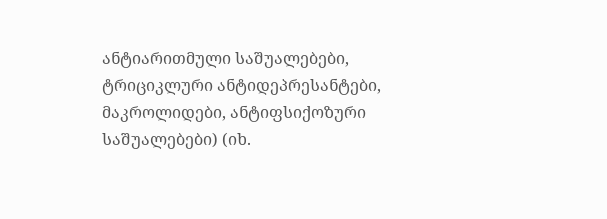ანტიარითმული საშუალებები, ტრიციკლური ანტიდეპრესანტები, მაკროლიდები, ანტიფსიქოზური საშუალებები) (იხ.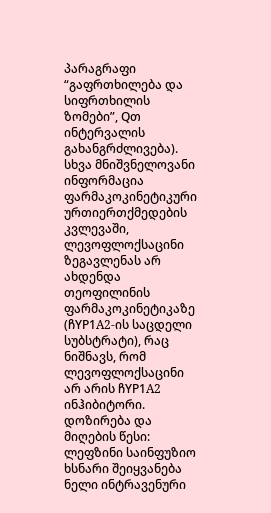პარაგრაფი “გაფრთხილება და სიფრთხილის ზომები”, Qთ ინტერვალის გახანგრძლივება).
სხვა მნიშვნელოვანი ინფორმაცია
ფარმაკოკინეტიკური ურთიერთქმედების კვლევაში, ლევოფლოქსაცინი ზეგავლენას არ ახდენდა თეოფილინის ფარმაკოკინეტიკაზე (ჩYP1A2-ის საცდელი სუბსტრატი), რაც ნიშნავს, რომ ლევოფლოქსაცინი არ არის ჩYP1A2 ინჰიბიტორი.
დოზირება და მიღების წესი:
ლეფზინი საინფუზიო ხსნარი შეიყვანება ნელი ინტრავენური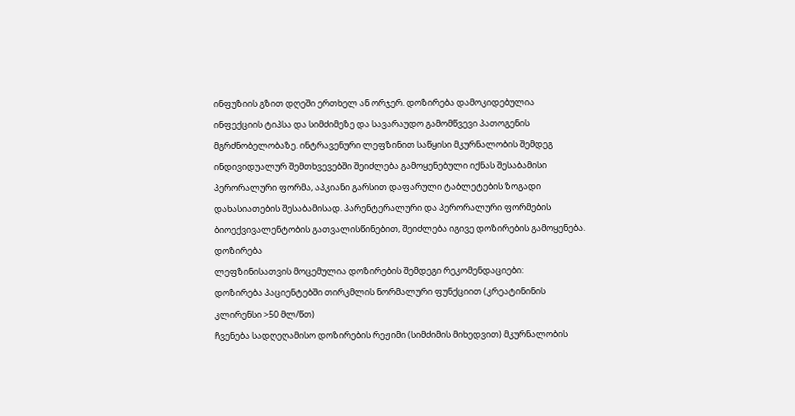ინფუზიის გზით დღეში ერთხელ ან ორჯერ. დოზირება დამოკიდებულია ინფექციის ტიპსა და სიმძიმეზე და სავარაუდო გამომწვევი პათოგენის მგრძნობელობაზე. ინტრავენური ლეფზინით საწყისი მკურნალობის შემდეგ ინდივიდუალურ შემთხვევებში შეიძლება გამოყენებული იქნას შესაბამისი პერორალური ფორმა, აპკიანი გარსით დაფარული ტაბლეტების ზოგადი დახასიათების შესაბამისად. პარენტერალური და პერორალური ფორმების ბიოექვივალენტობის გათვალისწინებით, შეიძლება იგივე დოზირების გამოყენება.
დოზირება
ლეფზინისათვის მოცემულია დოზირების შემდეგი რეკომენდაციები:
დოზირება პაციენტებში თირკმლის ნორმალური ფუნქციით (კრეატინინის კლირენსი >50 მლ/წთ)
ჩვენება სადღეღამისო დოზირების რეჟიმი (სიმძიმის მიხედვით) მკურნალობის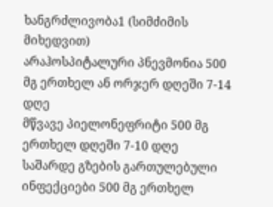ხანგრძლივობა1 (სიმძიმის მიხედვით)
არაჰოსპიტალური პნევმონია 500 მგ ერთხელ ან ორჯერ დღეში 7-14 დღე
მწვავე პიელონეფრიტი 500 მგ ერთხელ დღეში 7-10 დღე
საშარდე გზების გართულებული ინფექციები 500 მგ ერთხელ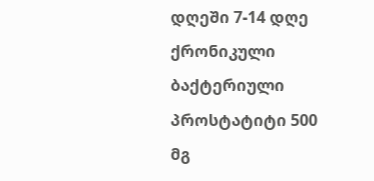დღეში 7-14 დღე
ქრონიკული ბაქტერიული პროსტატიტი 500 მგ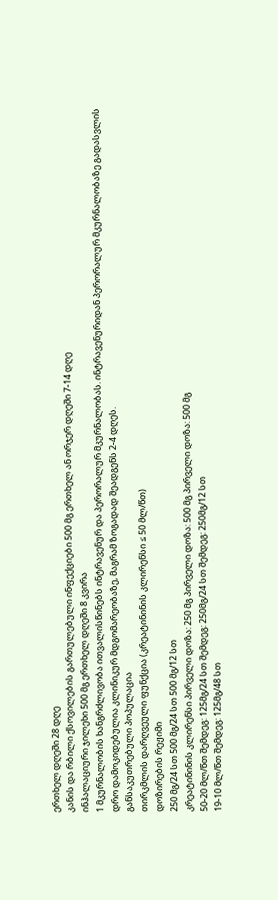ერთხელ დღეში 28 დღე
კანის და რბილი ქსოვილების გართულებული ინფექციები 500 მგ ერთხელ ან ორჯერ დღეში 7-14 დღე
ინჰალაციური ჯილეხი 500 მგ ერთხელ დღეში 8 კვირა
1 მკურნალობის ხანგრძლივობა ითვალისწინებს ინტრავენურ და პერორალურ მკურნალობას. ინტრავენურიდან პერორალურ მკურნალობაზე გადასვლის დრო დამოკიდებულია კლინიკურ მდგომარეობაზე, მაგრამ ზოგადად შეადგენს 2-4 დღეს.
განსაკუთრებული პოპულაცია
თირკმლის დარღვეული ფუნქცია (კრეატინინის კლირენსი ≤ 50 მლ/წთ)
დოზირების რეჟიმი
250 მგ/24 სთ 500 მგ/24 სთ 500 მგ/12 სთ
კრეატინინის კლირენსი პირველი დოზა: 250 მგ პირველი დოზა: 500 მგ პირველი დოზა: 500 მგ
50-20 მლ/წთ შემდეგ: 125მგ/24 სთ შემდეგ: 250მგ/24 სთ შემდეგ: 250მგ/12 სთ
19-10 მლ/წთ შემდეგ: 125მგ/48 სთ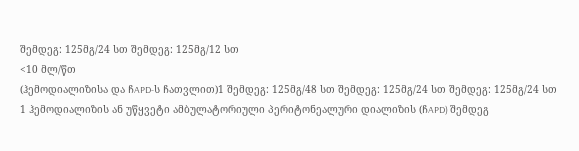შემდეგ: 125მგ/24 სთ შემდეგ: 125მგ/12 სთ
<10 მლ/წთ
(ჰემოდიალიზისა და ჩAPD-ს ჩათვლით)1 შემდეგ: 125მგ/48 სთ შემდეგ: 125მგ/24 სთ შემდეგ: 125მგ/24 სთ
1 ჰემოდიალიზის ან უწყვეტი ამბულატორიული პერიტონეალური დიალიზის (ჩAPD) შემდეგ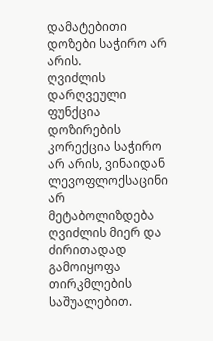დამატებითი დოზები საჭირო არ არის.
ღვიძლის დარღვეული ფუნქცია
დოზირების კორექცია საჭირო არ არის, ვინაიდან ლევოფლოქსაცინი არ მეტაბოლიზდება ღვიძლის მიერ და ძირითადად გამოიყოფა თირკმლების საშუალებით.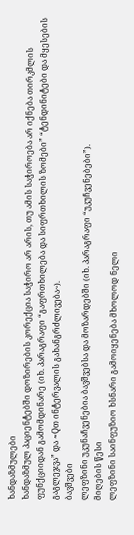ხანდაზმულები
ხანდაზმულ პაციენტებში დოზირების კორექცია საჭირო არ არის, თუ ამის საჭიროება არ იქნება თირკმლის ფუნქციიდან გამომდინარე (იხ. პარაგრაფი “გაფრთხილება და სიფრთხილის ზომები” “ტენდინიტები და მყესების გაგლეჯვა” და ~Qთ ინტერვალის გახანგრძლივება~).
ბავშვები
ლეფზინი უკუნაჩვენებია ბავშვებსა და მოზარდებში (იხ. პარაგრაფი “უკუჩვენებები”).
მიღების წესი
ლეფზინი საინფუზიო ხსნარი გამოიყენება მხოლოდ ნელი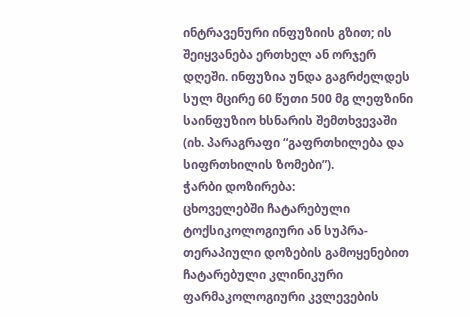ინტრავენური ინფუზიის გზით; ის შეიყვანება ერთხელ ან ორჯერ დღეში. ინფუზია უნდა გაგრძელდეს სულ მცირე 60 წუთი 500 მგ ლეფზინი საინფუზიო ხსნარის შემთხვევაში (იხ. პარაგრაფი “გაფრთხილება და სიფრთხილის ზომები”).
ჭარბი დოზირება:
ცხოველებში ჩატარებული ტოქსიკოლოგიური ან სუპრა-თერაპიული დოზების გამოყენებით ჩატარებული კლინიკური ფარმაკოლოგიური კვლევების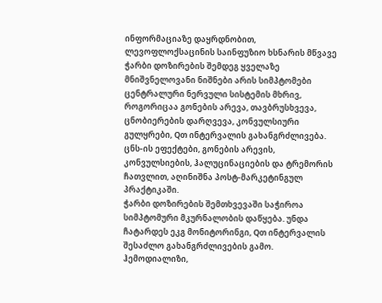ინფორმაციაზე დაყრდნობით, ლევოფლოქსაცინის საინფუზიო ხსნარის მწვავე ჭარბი დოზირების შემდეგ ყველაზე მნიშვნელოვანი ნიშნები არის სიმპტომები ცენტრალური ნერვული სისტემის მხრივ, როგორიცაა გონების არევა, თავბრუსხვევა, ცნობიერების დარღვევა, კონვულსიური გულყრები, Qთ ინტერვალის გახანგრძლივება.
ცნს-ის ეფექტები, გონების არევის, კონვულსიების, ჰალუცინაციების და ტრემორის ჩათვლით, აღინიშნა პოსტ-მარკეტინგულ პრაქტიკაში.
ჭარბი დოზირების შემთხვევაში საჭიროა სიმპტომური მკურნალობის დაწყება. უნდა ჩატარდეს ეკგ მონიტორინგი, Qთ ინტერვალის შესაძლო გახანგრძლივების გამო.
ჰემოდიალიზი,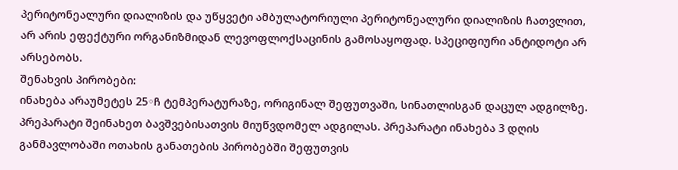პერიტონეალური დიალიზის და უწყვეტი ამბულატორიული პერიტონეალური დიალიზის ჩათვლით, არ არის ეფექტური ორგანიზმიდან ლევოფლოქსაცინის გამოსაყოფად. სპეციფიური ანტიდოტი არ არსებობს.
შენახვის პირობები:
ინახება არაუმეტეს 25◦ჩ ტემპერატურაზე, ორიგინალ შეფუთვაში, სინათლისგან დაცულ ადგილზე. პრეპარატი შეინახეთ ბავშვებისათვის მიუწვდომელ ადგილას. პრეპარატი ინახება 3 დღის განმავლობაში ოთახის განათების პირობებში შეფუთვის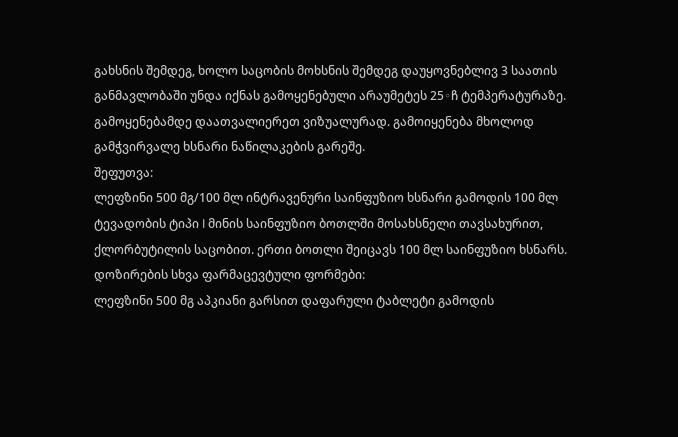გახსნის შემდეგ, ხოლო საცობის მოხსნის შემდეგ დაუყოვნებლივ 3 საათის განმავლობაში უნდა იქნას გამოყენებული არაუმეტეს 25◦ჩ ტემპერატურაზე.
გამოყენებამდე დაათვალიერეთ ვიზუალურად. გამოიყენება მხოლოდ გამჭვირვალე ხსნარი ნაწილაკების გარეშე.
შეფუთვა:
ლეფზინი 500 მგ/100 მლ ინტრავენური საინფუზიო ხსნარი გამოდის 100 მლ ტევადობის ტიპი I მინის საინფუზიო ბოთლში მოსახსნელი თავსახურით, ქლორბუტილის საცობით. ერთი ბოთლი შეიცავს 100 მლ საინფუზიო ხსნარს.
დოზირების სხვა ფარმაცევტული ფორმები:
ლეფზინი 500 მგ აპკიანი გარსით დაფარული ტაბლეტი გამოდის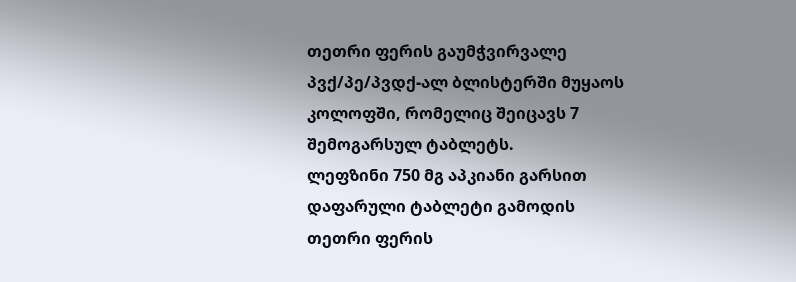თეთრი ფერის გაუმჭვირვალე პვქ/პე/პვდქ-ალ ბლისტერში მუყაოს კოლოფში, რომელიც შეიცავს 7 შემოგარსულ ტაბლეტს.
ლეფზინი 750 მგ აპკიანი გარსით დაფარული ტაბლეტი გამოდის თეთრი ფერის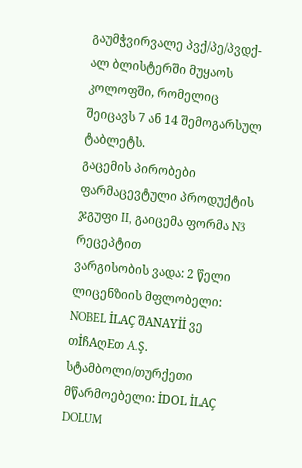გაუმჭვირვალე პვქ/პე/პვდქ-ალ ბლისტერში მუყაოს კოლოფში, რომელიც შეიცავს 7 ან 14 შემოგარსულ ტაბლეტს.
გაცემის პირობები
ფარმაცევტული პროდუქტის ჯგუფი II, გაიცემა ფორმა N3 რეცეპტით
ვარგისობის ვადა: 2 წელი
ლიცენზიის მფლობელი: NOBEL İLAÇ შANAYİİ ვე თİჩAღEთ A.Ş.
სტამბოლი/თურქეთი
მწარმოებელი: İDOL İLAÇ DOLUM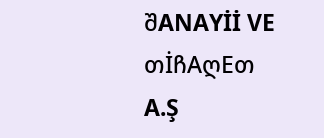შANAYİİ VE თİჩAღEთ A.Ş